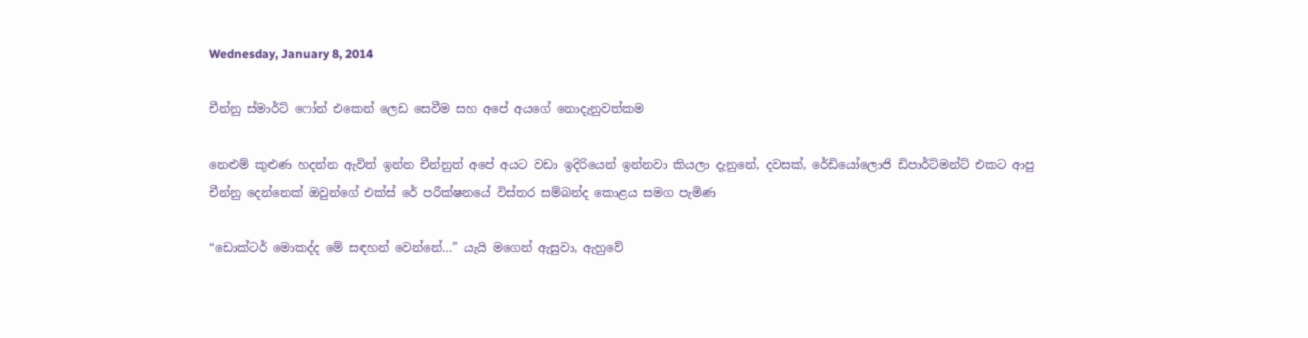Wednesday, January 8, 2014

චීන්නු ස්මාර්ට් ෆෝන් එකෙන් ලෙඩ සෙවීම සහ අපේ අයගේ නොදැනුවත්කම

නෙළුම් කුළුණ හදන්න ඇවිත් ඉන්න චීන්නුත් අපේ අයට වඩා ඉදිරියෙන් ඉන්නවා කියලා දැනුනේ, දවසක්, රේඩියෝලොජි ඩිපාර්ට්මන්ට් එකට ආපු චීන්නු දෙන්නෙක් ඔවුන්ගේ එක්ස් රේ පරීක්ෂනයේ විස්තර සම්බන්ද කොළය සමග පැමිණ

“ඩොක්ටර් මොකද්ද මේ සඳහන් වෙන්නේ…” යැයි මගෙන් ඇසුවා, ඇහුවේ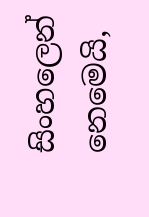සිංහලෙන් නෙමෙයි,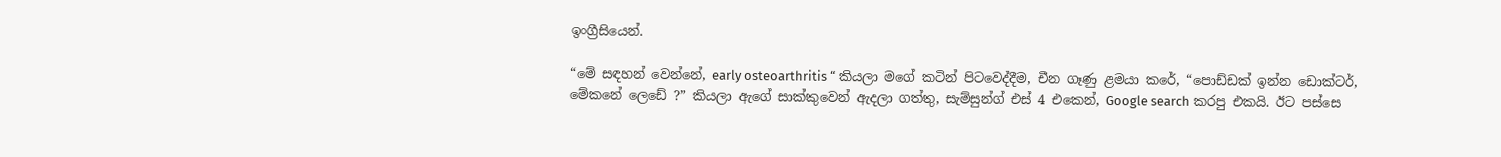ඉංග්‍රීසියෙන්.

“මේ සඳහන් වෙන්නේ, early osteoarthritis “ කියලා මගේ කටින් පිටවෙද්දීම, චීන ගෑණු ළමයා කරේ, “පොඩ්ඩක් ඉන්න ඩොක්ටර්, මේකනේ ලෙඩේ ?” කියලා ඇගේ සාක්කුවෙන් ඇදලා ගත්තු, සැම්සුන්ග් එස් 4 එකෙන්, Google search කරපු එකයි. ඊට පස්සෙ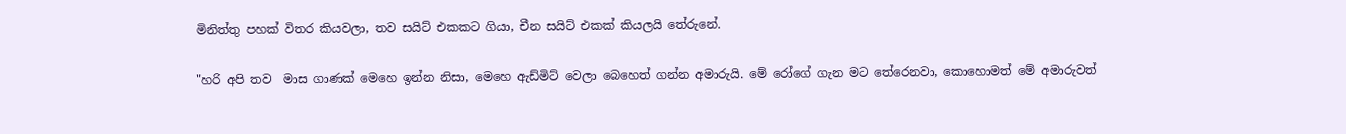මිනිත්තු පහක් විතර කියවලා, තව සයිට් එකකට ගියා, චීන සයිට් එකක් කියලයි තේරුනේ.

"හරි අපි තව  මාස ගාණක් මෙහෙ ඉන්න නිසා, මෙහෙ ඇඩ්මිට් වෙලා බෙහෙත් ගන්න අමාරුයි. මේ රෝගේ ගැන මට තේරෙනවා, කොහොමත් මේ අමාරුවත්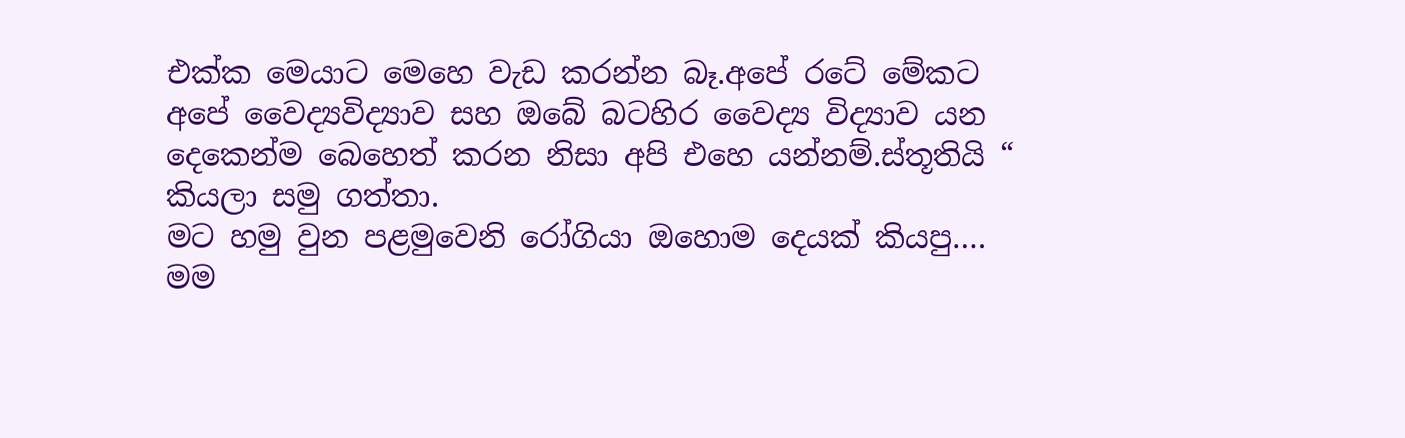එක්ක මෙයාට මෙහෙ වැඩ කරන්න බෑ.අපේ රටේ මේකට අපේ වෛද්‍යවිද්‍යාව සහ ඔබේ බටහිර වෛද්‍ය විද්‍යාව යන දෙකෙන්ම බෙහෙත් කරන නිසා අපි එහෙ යන්නම්.ස්තූතියි “ කියලා සමු ගත්තා.
මට හමු වුන පළමුවෙනි රෝගියා ඔහොම දෙයක් කියපු….
මම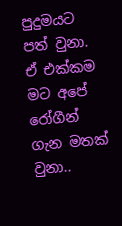පුදුමයට පත් වුනා. ඒ එක්කම මට අපේ රෝගීන් ගැන මතක් වුනා..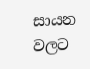සායන වලට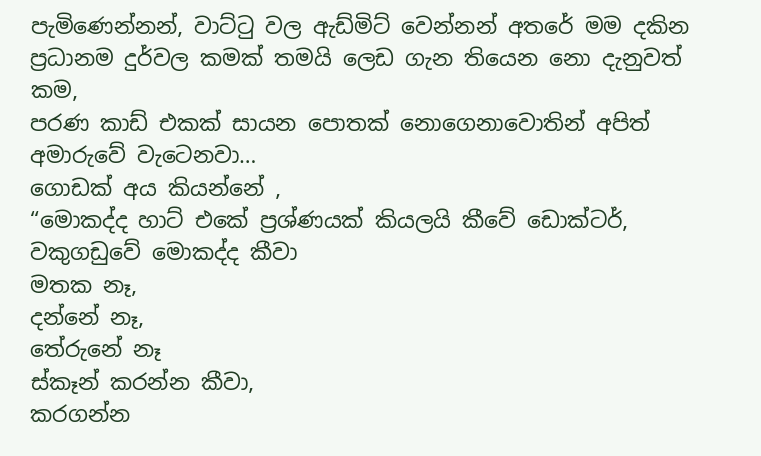පැමිණෙන්නන්, වාට්ටු වල ඇඩ්මිට් වෙන්නන් අතරේ මම දකින ප්‍රධානම දුර්වල කමක් තමයි ලෙඩ ගැන තියෙන නො දැනුවත් කම,
පරණ කාඩ් එකක් සායන පොතක් නොගෙනාවොතින් අපිත් අමාරුවේ වැටෙනවා…
ගොඩක් අය කියන්නේ ,
“මොකද්ද හාට් එකේ ප්‍රශ්ණයක් කියලයි කීවේ ඩොක්ටර්,
වකුගඩුවේ මොකද්ද කීවා
මතක නෑ,
දන්නේ නෑ,
තේරුනේ නෑ
ස්කෑන් කරන්න කීවා,
කරගන්න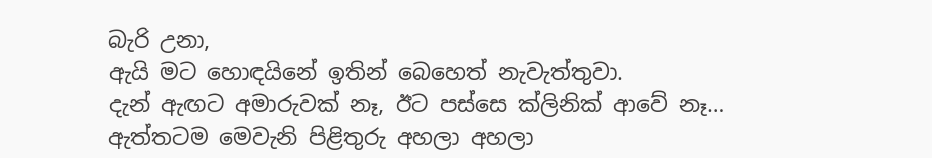බැරි උනා,
ඇයි මට හොඳයිනේ ඉතින් බෙහෙත් නැවැත්තුවා.
දැන් ඇඟට අමාරුවක් නෑ, ඊට පස්සෙ ක්ලිනික් ආවේ නෑ…
ඇත්තටම මෙවැනි පිළිතුරු අහලා අහලා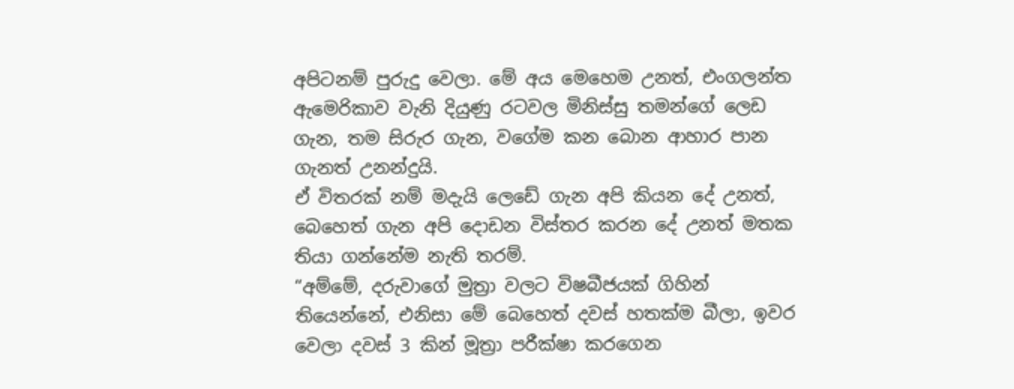අපිටනම් පුරුදු වෙලා. මේ අය මෙහෙම උනත්, එංගලන්ත ඇමෙරිකාව වැනි දියුණු රටවල මිනිස්සු තමන්ගේ ලෙඩ ගැන, තම සිරුර ගැන, වගේම කන බොන ආහාර පාන ගැනත් උනන්දුයි.
ඒ විතරක් නම් මදැයි ලෙඩේ ගැන අපි කියන දේ උනත්, බෙහෙත් ගැන අපි දොඩන විස්තර කරන දේ උනත් මතක තියා ගන්නේම නැති තරම්.
“අම්මේ, දරුවාගේ මුත්‍රා වලට විෂබීජයක් ගිහින් තියෙන්නේ, එනිසා මේ බෙහෙත් දවස් හතක්ම බීලා, ඉවර වෙලා දවස් 3 කින් මූත්‍රා පරීක්ෂා කරගෙන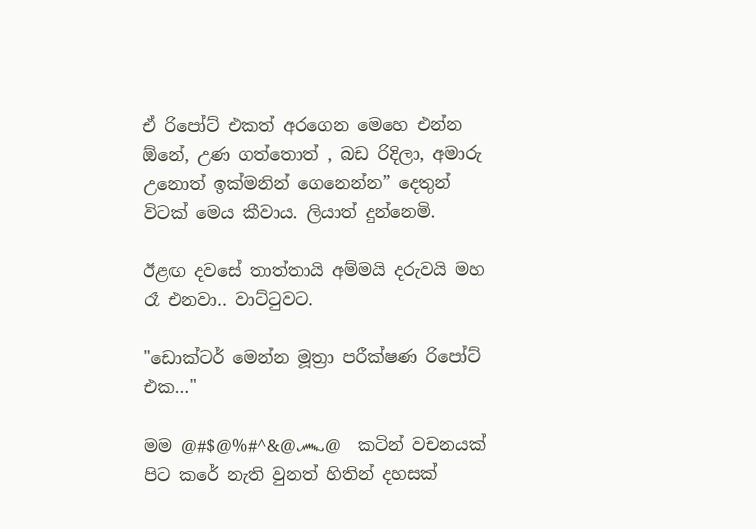ඒ රිපෝට් එකත් අරගෙන මෙහෙ එන්න ඕනේ, උණ ගත්තොත් , බඩ රිදිලා, අමාරු උනොත් ඉක්මනින් ගෙනෙන්න” දෙතුන් විටක් මෙය කීවාය. ලියාත් දුන්නෙමි.

ඊළඟ දවසේ තාත්තායි අම්මයි දරුවයි මහ රෑ එනවා.. වාට්ටුවට.

"ඩොක්ටර් මෙන්න මූත්‍රා පරීක්ෂණ රිපෝට් එක…"

මම @#$@%#^&@෴@  කටින් වචනයක් පිට කරේ නැති වුනත් හිතින් දහසක්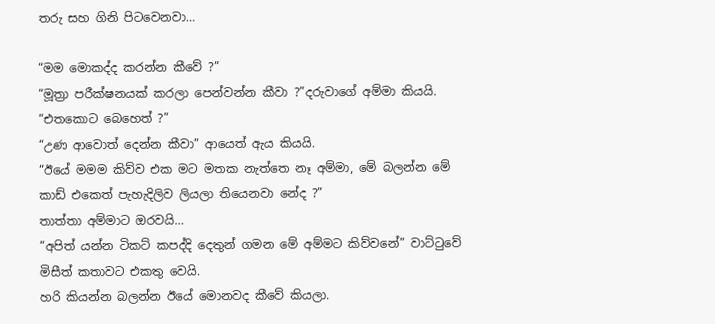තරු සහ ගිනි පිටවෙනවා…

“මම මොකද්ද කරන්න කීවේ ?”
“මූත්‍රා පරීක්ෂනයක් කරලා පෙන්වන්න කීවා ?”දරුවාගේ අම්මා කියයි.
“එතකොට බෙහෙත් ?”
“උණ ආවොත් දෙන්න කීවා” ආයෙත් ඇය කියයි.
“ඊයේ මමම කිව්ව එක මට මතක නැත්තෙ නෑ අම්මා, මේ බලන්න මේ කාඩ් එකෙත් පැහැදිලිව ලියලා තියෙනවා නේද ?”
තාත්තා අම්මාට ඔරවයි…
“අපිත් යන්න ටිකට් කපද්දි දෙතුන් ගමන මේ අම්මට කිව්වනේ” වාට්ටුවේ මිසීත් කතාවට එකතු වෙයි.
හරි කියන්න බලන්න ඊයේ මොනවද කීවේ කියලා.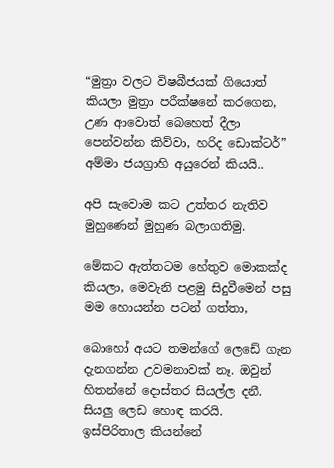“මුත්‍රා වලට විෂබීජයක් ගියොත් කියලා මුත්‍රා පරීක්ෂනේ කරගෙන, උණ ආවොත් බෙහෙත් දීලා පෙන්වන්න කිව්වා, හරිද ඩොක්ටර්” අම්මා ජයග්‍රාහි අයුරෙන් කියයි..

අපි සැවොම කට උත්තර නැතිව මුහුණෙන් මුහුණ බලාගතිමු.

මේකට ඇත්තටම හේතුව මොකක්ද කියලා, මෙවැනි පළමු සිදුවීමෙන් පසු මම හොයන්න පටන් ගත්තා,

බොහෝ අයට තමන්ගේ ලෙඩේ ගැන දැනගන්න උවමනාවක් නෑ. ඔවුන් හිතන්නේ දොස්තර සියල්ල දනී. සියලු ලෙඩ හොඳ කරයි.
ඉස්පිරිතාල කියන්නේ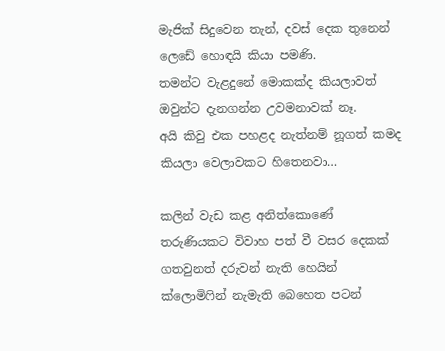මැජික් සිදුවෙන තැන්, දවස් දෙක තුනෙන් ලෙඩේ හොඳයි කියා පමණි.
තමන්ට වැළදුනේ මොකක්ද කියලාවත් ඔවුන්ට දැනගන්න උවමනාවක් නෑ.
අයි කිවු එක පහළද නැත්නම් නූගත් කමද කියලා වෙලාවකට හිතෙනවා…

කලින් වැඩ කළ අනිත්කොණේ තරුණියකට විවාහ පත් වී වසර දෙකක් ගතවුනත් දරුවන් නැති හෙයින් ක්ලොමිෆින් නැමැති බෙහෙත පටන්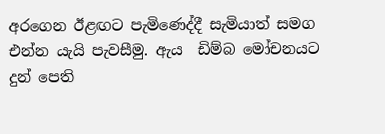අරගෙන ඊළඟට පැමිණෙද්දී සැමියාත් සමග එන්න යැයි පැවසීමු. ඇය  ඩිම්බ මෝචනයට දුන් පෙති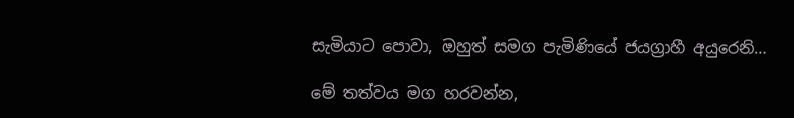සැමියාට පොවා, ඔහුත් සමග පැමිණියේ ජයග්‍රාහී අයුරෙනි…

මේ තත්වය මග හරවන්න,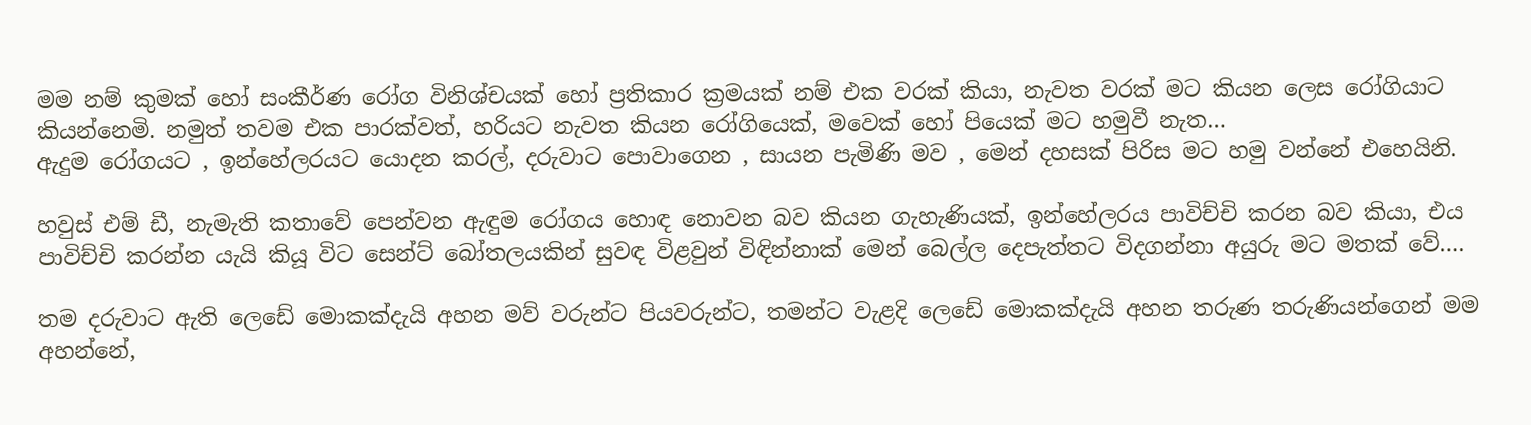මම නම් කුමක් හෝ සංකීර්ණ රෝග විනිශ්චයක් හෝ ප්‍රතිකාර ක්‍රමයක් නම් එක වරක් කියා, නැවත වරක් මට කියන ලෙස රෝගියාට කියන්නෙමි. නමුත් තවම එක පාරක්වත්, හරියට නැවත කියන රෝගියෙක්, මවෙක් හෝ පියෙක් මට හමුවී නැත…
ඇදුම රෝගයට , ඉන්හේලරයට යොදන කරල්, දරුවාට පොවාගෙන , සායන පැමිණි මව , මෙන් දහසක් පිරිස මට හමු වන්නේ එහෙයිනි.

හවුස් එම් ඩී, නැමැති කතාවේ පෙන්වන ඇඳුම රෝගය හොඳ නොවන බව කියන ගැහැණියක්, ඉන්හේලරය පාවිච්චි කරන බව කියා, එය පාවිච්චි කරන්න යැයි කියූ විට සෙන්ට් බෝතලයකින් සුවඳ විළවුන් විඳින්නාක් මෙන් බෙල්ල දෙපැත්තට විදගන්නා අයුරු මට මතක් වේ….

තම දරුවාට ඇති ලෙඩේ මොකක්දැයි අහන මව් වරුන්ට පියවරුන්ට, තමන්ට වැළදි ලෙඩේ මොකක්දැයි අහන තරුණ තරුණියන්ගෙන් මම අහන්නේ,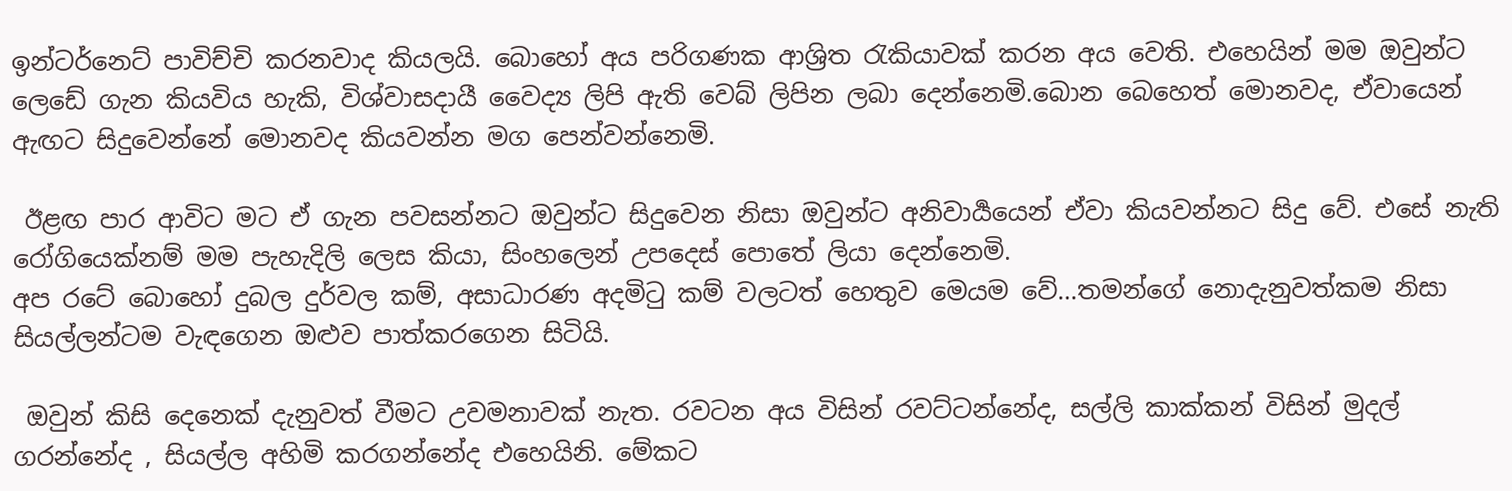ඉන්ටර්නෙට් පාවිච්චි කරනවාද කියලයි. බොහෝ අය පරිගණක ආශ්‍රිත රැකියාවක් කරන අය වෙති. එහෙයින් මම ඔවුන්ට ලෙඩේ ගැන කියවිය හැකි, විශ්වාසදායී වෛද්‍ය ලිපි ඇති වෙබ් ලිපින ලබා දෙන්නෙමි.බොන බෙහෙත් මොනවද, ඒවායෙන් ඇඟට සිදුවෙන්නේ මොනවද කියවන්න මග පෙන්වන්නෙමි.

 ඊළඟ පාර ආවිට මට ඒ ගැන පවසන්නට ඔවුන්ට සිදුවෙන නිසා ඔවුන්ට අනිවාර්‍යයෙන් ඒවා කියවන්නට සිදු වේ. එසේ නැති රෝගියෙක්නම් මම පැහැදිලි ලෙස කියා, සිංහලෙන් උපදෙස් පොතේ ලියා දෙන්නෙමි.
අප රටේ බොහෝ දුබල දුර්වල කම්, අසාධාරණ අදමිටු කම් වලටත් හෙතුව මෙයම වේ…තමන්ගේ නොදැනුවත්කම නිසා සියල්ලන්ටම වැඳගෙන ඔළුව පාත්කරගෙන සිටියි.

 ඔවුන් කිසි දෙනෙක් දැනුවත් වීමට උවමනාවක් නැත. රවටන අය විසින් රවට්ටන්නේද, සල්ලි කාක්කන් විසින් මුදල් ගරන්නේද , සියල්ල අහිමි කරගන්නේද එහෙයිනි. මේකට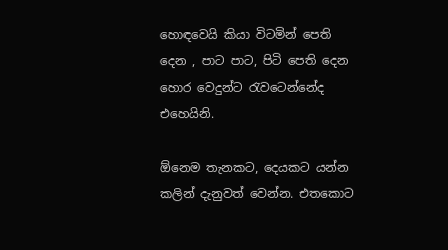හොඳවෙයි කියා විටමින් පෙති දෙන , පාට පාට, පිටි පෙති දෙන හොර වෙදුන්ට රැවටෙන්නේද එහෙයිනි.

ඕනෙම තැනකට, දෙයකට යන්න කලින් දැනුවත් වෙන්න. එතකොට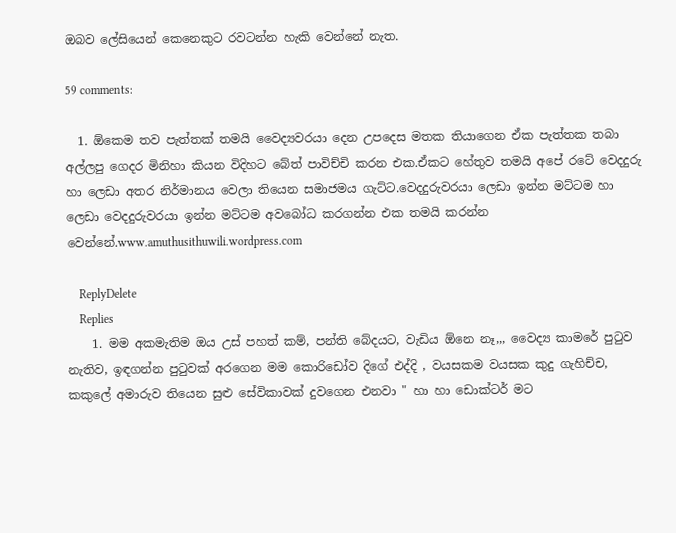ඔබව ලේසියෙන් කෙනෙකුට රවටන්න හැකි වෙන්නේ නැත.

59 comments:

  1. ඕකෙම තව පැත්තක් තමයි වෛද්‍යවරයා දෙන උපදෙස මතක තියාගෙන ඒක පැත්තක තබා අල්ලපු ගෙදර මිනිහා කියන විදිහට බේත් පාවිච්චි කරන එක.ඒකට හේතුව තමයි අපේ රටේ වෙදදුරු හා ලෙඩා අතර නිර්මානය වෙලා තියෙන සමාජමය ගැට්ට.වෙදදුරුවරයා ලෙඩා ඉන්න මට්ටම හා ලෙඩා වෙදදුරුවරයා ඉන්න මට්ටම අවබෝධ කරගන්න එක තමයි කරන්න වෙන්නේ.www.amuthusithuwili.wordpress.com

    ReplyDelete
    Replies
    1. මම අකමැතිම ඔය උස් පහත් කම්, පන්ති බේදයට, වැඩිය ඕනෙ නෑ,,, වෛද්‍ය කාමරේ පුටුව නැතිව, ඉඳගන්න පුටුවක් අරගෙන මම කොරිඩෝව දිගේ එද්දි , වයසකම වයසක කුදු ගැහිච්ච, කකුලේ අමාරුව තියෙන සුළු සේවිකාවක් දුවගෙන එනවා " හා හා ඩොක්ටර් මට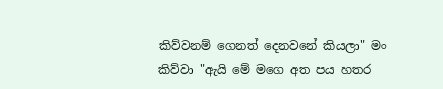කිව්වනම් ගෙනත් දෙනවනේ කියලා" මං කිව්වා "ඇයි මේ මගෙ අත පය හතර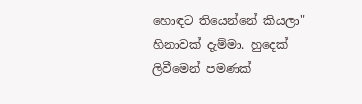හොඳට තියෙන්නේ කියලා" හිනාවක් දැම්මා. හුදෙක් ලිවීමෙන් පමණක්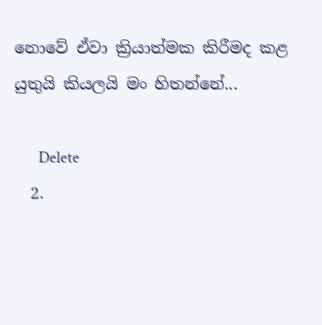නොවේ ඒවා ක්‍රියාත්මක කිරීමද කළ යුතුයි කියලයි මං හිතන්නේ...

      Delete
  2.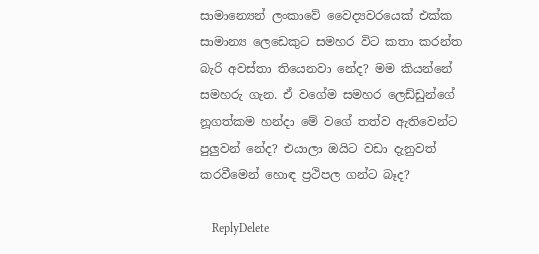සාමාන්‍යෙන් ලංකාවේ වෛද්‍යවරයෙක් එක්ක සාමාන්‍ය ලෙඩෙකුට සමහර විට කතා කරන්ත බැරි අවස්තා තියෙනවා නේද? මම කියන්නේ සමහරු ගැන. ඒ වගේම සමහර ලෙඩ්ඩුන්ගේ නූගත්කම හන්දා මේ වගේ තත්ව ඇතිවෙන්ට පුලුවන් නේද? එයාලා ඔයිට වඩා දැනුවත් කරවීමෙන් හොඳ ප්‍රථිපල ගන්ට බෑද?

    ReplyDelete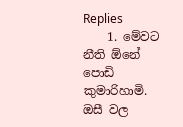Replies
    1. මේවට නීති ඕනේ පොඩි කුමාරිහාමි. ඔසී වල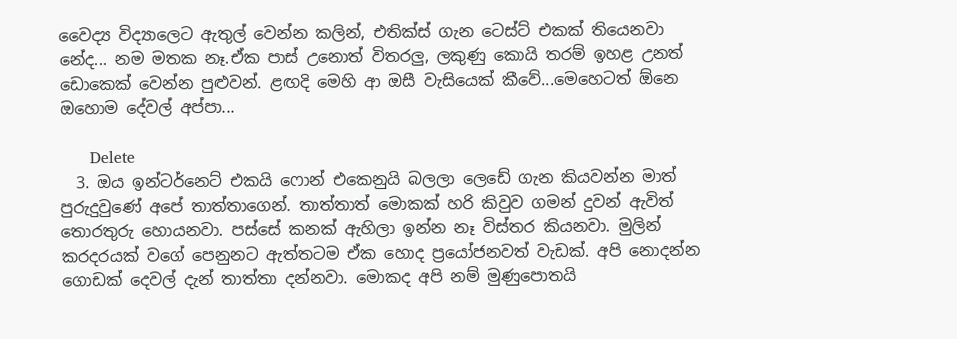වෛද්‍ය විද්‍යාලෙට ඇතුල් වෙන්න කලින්, එතික්ස් ගැන ටෙස්ට් එකක් තියෙනවා නේද... නම මතක නෑ.ඒක පාස් උනොත් විතරලු, ලකුණු කොයි තරම් ඉහළ උනත් ඩොකෙක් වෙන්න පුළුවන්. ළඟදි මෙහි ආ ඔසී වැසියෙක් කීවේ...මෙහෙටත් ඕනෙ ඔහොම දේවල් අප්පා...

      Delete
  3. ඔය ඉන්ටර්නෙට් එකයි ෆොන් එකෙනුයි බලලා ලෙඩේ ගැන කියවන්න මාත් පුරුදුවුණේ අපේ තාත්තාගෙන්. තාත්තාත් මොකක් හරි කිවුව ගමන් දුවන් ඇවිත් තොරතුරු හොයනවා. පස්සේ කනක් ඇහිලා ඉන්න නෑ විස්තර කියනවා. මුලින් කරදරයක් වගේ පෙනුනට ඇත්තටම ඒක හොද ප්‍රයෝජනවත් වැඩක්. අපි නොදන්න ගොඩක් දෙවල් දැන් තාත්තා දන්නවා. මොකද අපි නම් මුණුපොතයි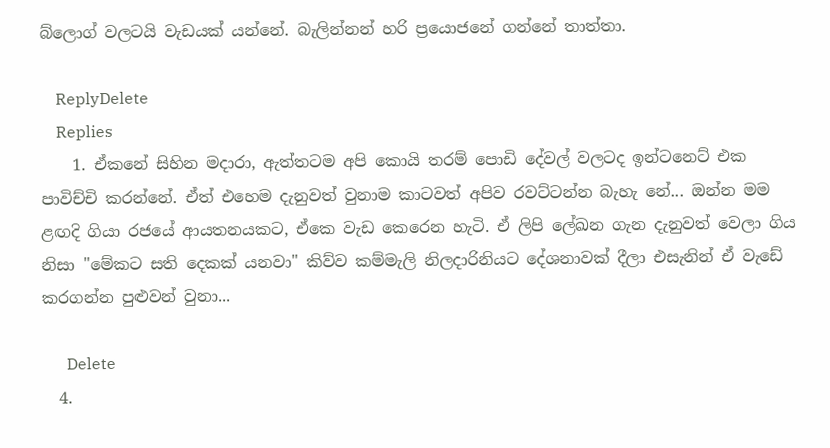බ්ලොග් වලටයි වැඩයක් යන්නේ. බැලින්නන් හරි ප්‍රයොජනේ ගන්නේ තාත්තා.

    ReplyDelete
    Replies
    1. ඒකනේ සිහින මදාරා, ඇත්තටම අපි කොයි තරම් පොඩි දේවල් වලටද ඉන්ටනෙට් එක පාවිච්චි කරන්නේ. ඒත් එහෙම දැනුවත් වුනාම කාටවත් අපිව රවට්ටන්න බැහැ නේ... ඔන්න මම ළඟදි ගියා රජයේ ආයතනයකට, ඒකෙ වැඩ කෙරෙන හැටි. ඒ ලිපි ලේඛන ගැන දැනුවත් වෙලා ගිය නිසා "මේකට සති දෙකක් යනවා" කිව්ව කම්මැලි නිලදාරිනියට දේශනාවක් දීලා එසැනින් ඒ වැඩේ කරගන්න පුළුවන් වුනා...

      Delete
  4.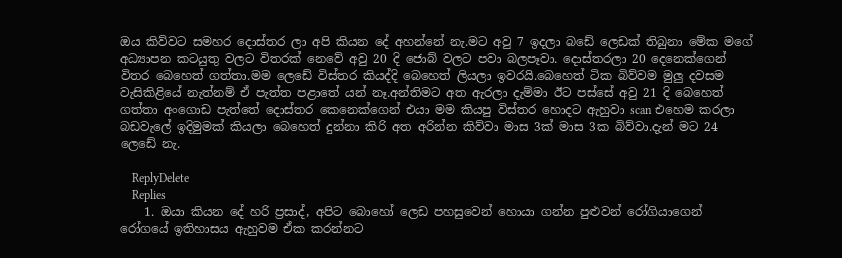ඔය කිව්වට සමහර දොස්තර ලා අපි කියන දේ අහන්නේ නැ.මට අවු 7 ඉදලා බඩේ ලෙඩක් තිබුනා මේක මගේ අධ්‍යාපන කටයුතු වලට විතරක් නෙවේ අවු 20 දි ජොබ් වලට පවා බලපෑවා. දොස්තරලා 20 දෙනෙක්ගෙන් විතර බෙහෙත් ගත්තා.මම ලෙඩේ විස්තර කියද්දි බෙහෙත් ලියලා ඉවරයි.බෙහෙත් ටික බිව්වම මුලු දවසම වැසිකිළියේ නැත්නම් ඒ පැත්ත පළාතේ යන් නෑ.අන්තිමට අත ඇරලා දැම්මා ඊට පස්සේ අවු 21 දි බෙහෙත් ගත්තා අංගොඩ පැත්තේ දොස්තර කෙනෙක්ගෙන් එයා මම කියපු විස්තර හොදට ඇහුවා scan එහෙම කරලා බඩවැලේ ඉදිමුමක් කියලා බෙහෙත් දුන්නා කිරි අත අරින්න කිව්වා මාස 3ක් මාස 3ක බිව්වා.දැන් මට 24 ලෙඩේ නැ.

    ReplyDelete
    Replies
    1. ඔයා කියන දේ හරි ප්‍රසාද්, අපිට බොහෝ ලෙඩ පහසුවෙන් හොයා ගන්න පුළුවන් රෝගියාගෙන් රෝගයේ ඉතිහාසය ඇහුවම ඒක කරන්නට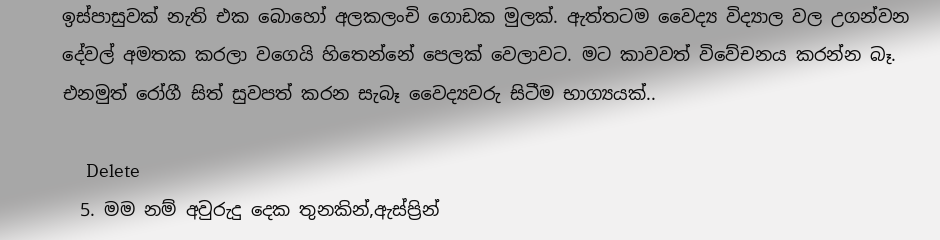ඉස්පාසුවක් නැති එක බොහෝ අලකලංචි ගොඩක මුලක්. ඇත්තටම වෛද්‍ය විද්‍යාල වල උගන්වන දේවල් අමතක කරලා වගෙයි හිතෙන්නේ පෙලක් වෙලාවට. මට කාවවත් විවේචනය කරන්න බෑ. එනමුත් රෝගී සිත් සුවපත් කරන සැබෑ වෛද්‍යවරු සිටීම භාග්‍යයක්..

      Delete
  5. මම නම් අවුරුදු දෙක තුනකින්,ඇස්ප්‍රින්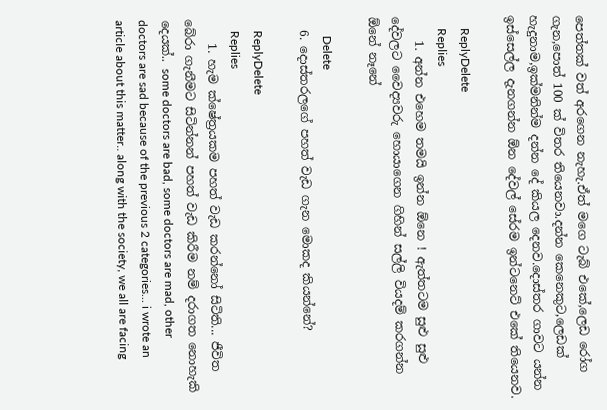පෙත්තක් වත් අරගෙන නැහැ.ඒත් මගෙ ටැබ් එකේ,ලෙඩ රෝග ගැන,පොත් 100 ක් විතර තියෙනවා.දන්න කෙනෙකුට,ලෙඩක් හැදුනාම,ඉක්මනින්ම දන්න දේ කියල දෙනව.දොස්තර ගාවට යන්න ඉස්සෙල්ල දැනගන්න ඕන දේවල් සේරම ඉන්ටනෙට් එකේ තියෙනව.

    ReplyDelete
    Replies
    1. අන්න එහෙම තමයි ඉන්න ඕනෙ ! ඇත්තටම සුළු සුළු දේවලට වෛද්‍යවරු හොයාගෙන ගිහින් සල්ලි වියදම් කරගන්න ඕනේ නෑනේ

      Delete
  6. දොස්තරලගේ පහත් වැඩ ගැන මොකද කියන්නේ?

    ReplyDelete
    Replies
    1. හැම ක්ෂේත්‍රයකම පහත් වැඩ කරන්නෝ සිටිති... ජීවිත බේරා ගැනීමට සිටින්නන් පහත් වැඩ කිරීම නම් දරාගත නොහැකි දෙයක්.. some doctors are bad, some doctors are mad, other doctors are sad because of the previous 2 categories... i wrote an article about this matter.. along with the society, we all are facing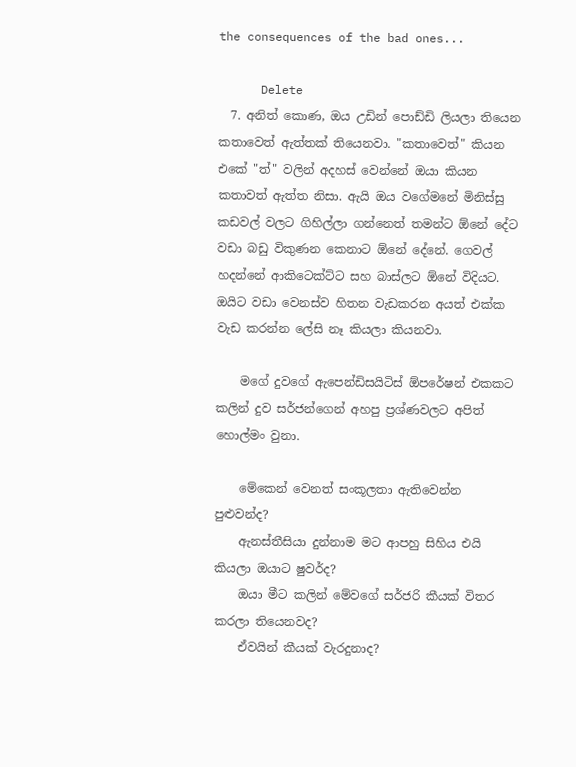the consequences of the bad ones...

      Delete
  7. අනිත් කොණ, ඔය උඩින් පොඩ්ඩි ලියලා තියෙන කතාවෙත් ඇත්තක් තියෙනවා. "කතාවෙත්" කියන එකේ "ත්" වලින් අදහස් වෙන්නේ ඔයා කියන කතාවත් ඇත්ත නිසා. ඇයි ඔය වගේමනේ මිනිස්සු කඩවල් වලට ගිහිල්ලා ගන්නෙත් තමන්ට ඕනේ දේට වඩා බඩු විකුණන කෙනාට ඕනේ දේනේ. ගෙවල් හදන්නේ ආකිටෙක්ට්ට සහ බාස්ලට ඕනේ විදියට. ඔයිට වඩා වෙනස්ව හිතන වැඩකරන අයත් එක්ක වැඩ කරන්න ලේසි නෑ කියලා කියනවා.

    මගේ දුවගේ ඇපෙන්ඩිසයිටිස් ඕපරේෂන් එකකට කලින් දුව සර්ජන්ගෙන් අහපු ප්‍රශ්ණවලට අපිත් හොල්මං වුනා.

    මේකෙන් වෙනත් සංකූලතා ඇතිවෙන්න පුළුවන්ද?
    ඇනස්තීසියා දුන්නාම මට ආපහු සිහිය එයි කියලා ඔයාට ෂුවර්ද?
    ඔයා මීට කලින් මේවගේ සර්ජරි කීයක් විතර කරලා තියෙනවද?
    ඒවයින් කීයක් වැරදුනාද?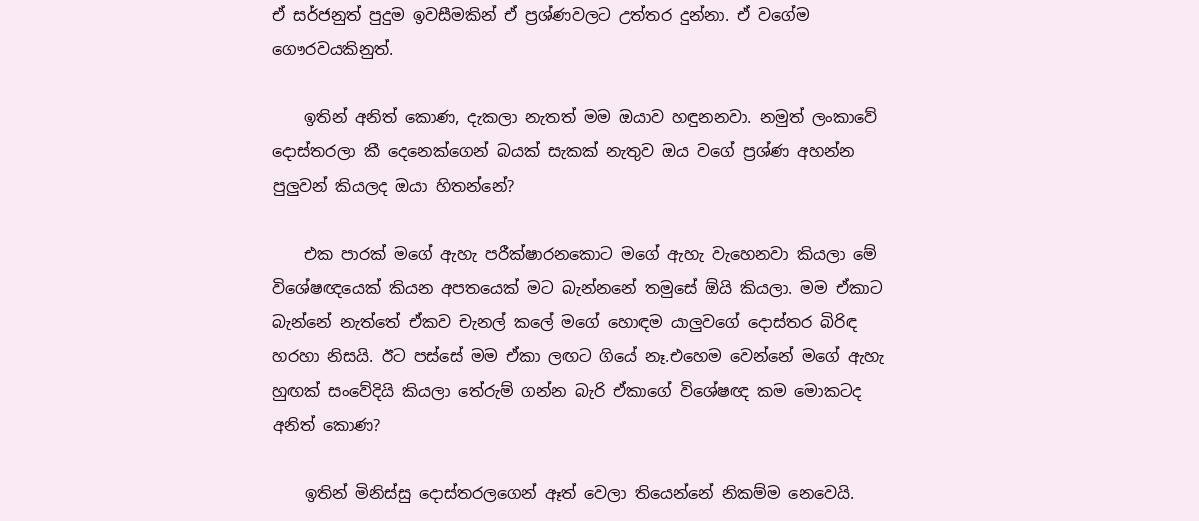ඒ සර්ජනුත් පුදුම ඉවසීමකින් ඒ ප්‍රශ්ණවලට උත්තර දුන්නා. ඒ වගේම ගෞරවයකිනුත්.

    ඉතින් අනිත් කොණ, දැකලා නැතත් මම ඔයාව හඳුනනවා. නමුත් ලංකාවේ දොස්තරලා කී දෙනෙක්ගෙන් බයක් සැකක් නැතුව ඔය වගේ ප්‍රශ්ණ අහන්න පුලුවන් කියලද ඔයා හිතන්නේ?

    එක පාරක් මගේ ඇහැ පරීක්ෂාරනකොට මගේ ඇහැ වැහෙනවා කියලා මේ විශේෂඥයෙක් කියන අපතයෙක් මට බැන්නනේ තමුසේ ඕයි කියලා. මම ඒකාට බැන්නේ නැත්තේ ඒකව චැනල් කලේ මගේ හොඳම යාලුවගේ දොස්තර බිරිඳ හරහා නිසයි. ඊට පස්සේ මම ඒකා ලඟට ගියේ නෑ.එහෙම වෙන්නේ මගේ ඇහැ හුඟක් සංවේදියි කියලා තේරුම් ගන්න බැරි ඒකාගේ විශේෂඥ කම මොකටද අනිත් කොණ?

    ඉතින් මිනිස්සු දොස්තරලගෙන් ඈත් වෙලා තියෙන්නේ නිකම්ම නෙවෙයි.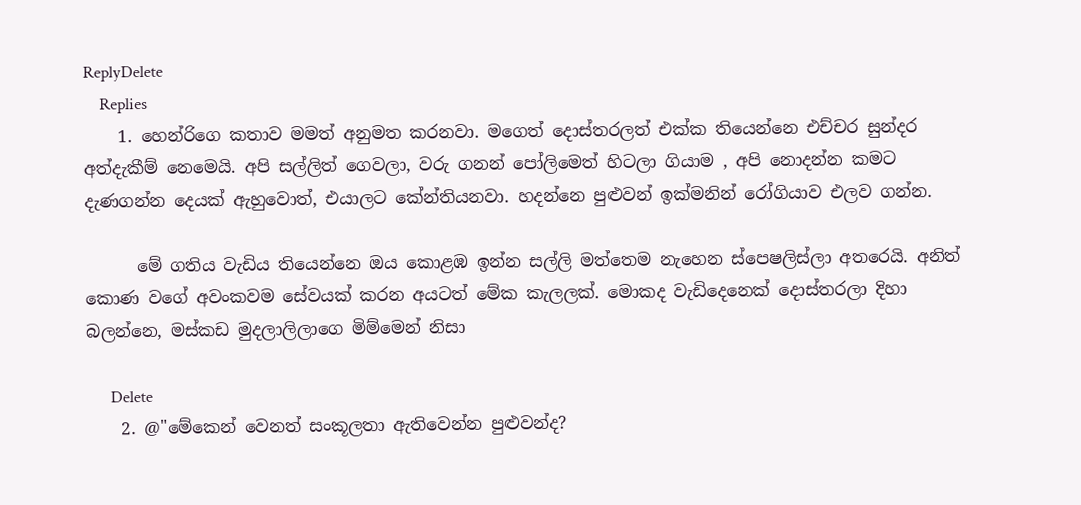ReplyDelete
    Replies
    1. හෙන්රිගෙ කතාව මමත් අනුමත කරනවා. මගෙත් දොස්තරලත් එක්ක තියෙන්නෙ එච්චර සුන්දර අත්දැකීම් නෙමෙයි. අපි සල්ලිත් ගෙවලා, වරු ගනන් පෝලිමෙත් හිටලා ගියාම , අපි නොදන්න කමට දැණගන්න දෙයක් ඇහුවොත්, එයාලට කේන්තියනවා. හදන්නෙ පුළුවන් ඉක්මනින් රෝගියාව එලව ගන්න.

      මේ ගතිය වැඩිය තියෙන්නෙ ඔය කොළඹ ඉන්න සල්ලි මත්තෙම නැහෙන ස්පෙෂලිස්ලා අතරෙයි. අනිත් කොණ වගේ අවංකවම සේවයක් කරන අයටත් මේක කැලලක්. මොකද වැඩිදෙනෙක් දොස්තරලා දිහා බලන්නෙ, මස්කඩ මුදලාලිලාගෙ මිම්මෙන් නිසා

      Delete
    2. @"මේකෙන් වෙනත් සංකූලතා ඇතිවෙන්න පුළුවන්ද?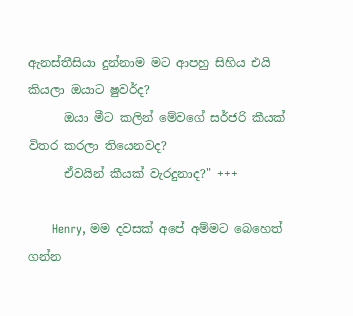ඇනස්තීසියා දුන්නාම මට ආපහු සිහිය එයි කියලා ඔයාට ෂුවර්ද?
      ඔයා මීට කලින් මේවගේ සර්ජරි කීයක් විතර කරලා තියෙනවද?
      ඒවයින් කීයක් වැරදුනාද?" +++

      Henry, මම දවසක් අපේ අම්මට බෙහෙත් ගන්න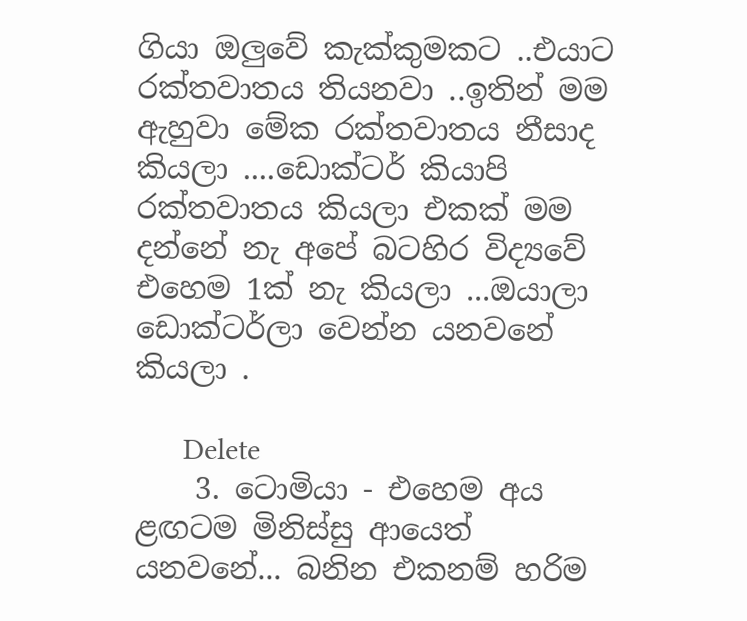ගියා ඔලුවේ කැක්කුමකට ..එයාට රක්තවාතය තියනවා ..ඉතින් මම ඇහුවා මේක රක්තවාතය නීසාද කියලා ....ඩොක්ටර් කියාපි රක්තවාතය කියලා එකක් මම දන්නේ නැ අපේ බටහිර විද්‍යවේ එහෙම 1ක් නැ කියලා ...ඔයාලා ඩොක්ටර්ලා වෙන්න යනවනේ කියලා .

      Delete
    3. ටොමියා - එහෙම අය ළඟටම මිනිස්සු ආයෙත් යනවනේ... බනින එකනම් හරිම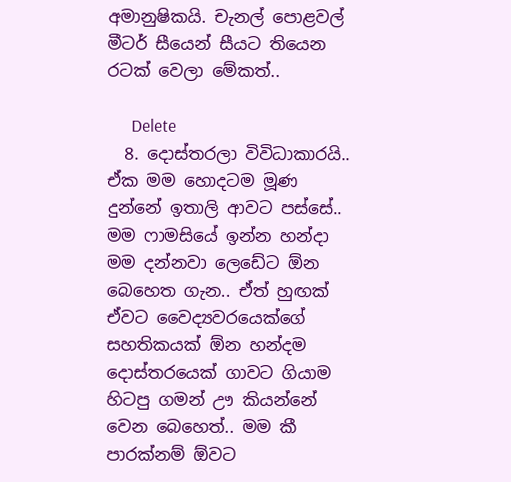අමානුෂිකයි. චැනල් පොළවල් මීටර් සීයෙන් සීයට තියෙන රටක් වෙලා මේකත්..

      Delete
  8. දොස්තරලා විවිධාකාරයි.. ඒක මම හොදටම මූණ දුන්නේ ඉතාලි ආවට පස්සේ.. මම ෆාමසියේ ඉන්න හන්දා මම දන්නවා ලෙඩේට ඕන බෙහෙත ගැන.. ඒත් හුඟක් ඒවට වෛද්‍යවරයෙක්ගේ සහතිකයක් ඕන හන්දම දොස්තරයෙක් ගාවට ගියාම හිටපු ගමන් ඌ කියන්නේ වෙන බෙහෙත්.. මම කී පාරක්නම් ඕවට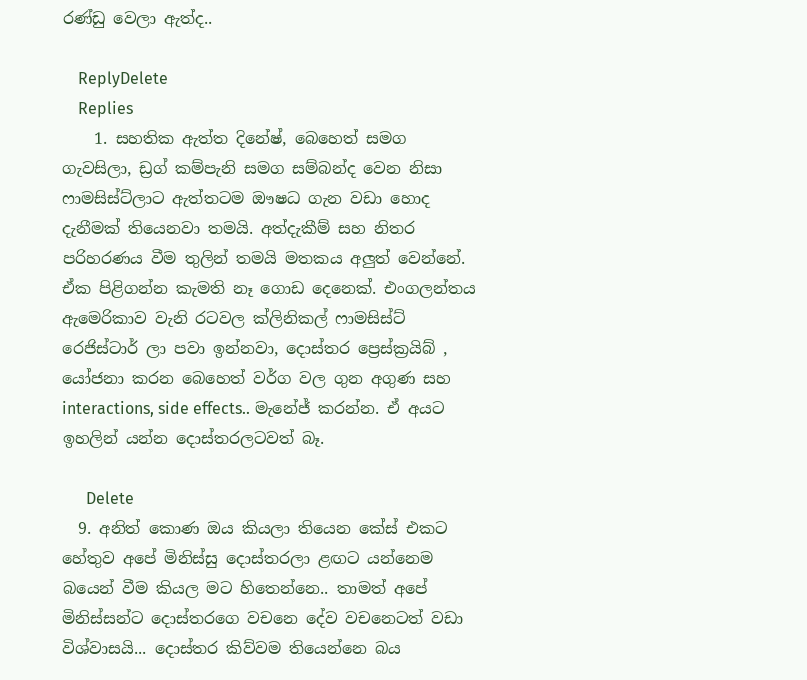රණ්ඩු වෙලා ඇත්ද..

    ReplyDelete
    Replies
    1. සහතික ඇත්ත දිනේෂ්, බෙහෙත් සමග ගැවසිලා, ඩ්‍රග් කම්පැනි සමග සම්බන්ද වෙන නිසා ෆාමසිස්ට්ලාට ඇත්තටම ඖෂධ ගැන වඩා හොද දැනීමක් තියෙනවා තමයි. අත්දැකීම් සහ නිතර පරිහරණය වීම තුලින් තමයි මතකය අලුත් වෙන්නේ. ඒක පිළිගන්න කැමති නෑ ගොඩ දෙනෙක්. එංගලන්තය ඇමෙරිකාව වැනි රටවල ක්ලිනිකල් ෆාමසිස්ට් රෙජිස්ටාර් ලා පවා ඉන්නවා, දොස්තර ප්‍රෙස්ක්‍රයිබ් , යෝජනා කරන බෙහෙත් වර්ග වල ගුන අගුණ සහ interactions, side effects.. මැනේජ් කරන්න. ඒ අයට ඉහලින් යන්න දොස්තරලටවත් බෑ.

      Delete
  9. අනිත් කොණ ඔය කියලා තියෙන කේස් එකට හේතුව අපේ මිනිස්සු දොස්තරලා ළඟ‌ට යන්නෙම බයෙන් වීම කියල මට හිතෙන්නෙ.. තාමත් අපේ මිනිස්සන්ට දොස්තරගෙ වචනෙ දේව වචනෙටත් වඩා විශ්වාසයි... දොස්තර කිව්වම තියෙන්නෙ බය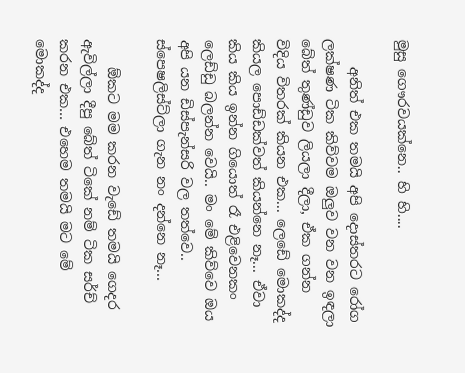මුසු ගෞරවයක්නෙ.. හි හි....

    අනිත් එක තමයි අපි දොස්තරට රෝග ලක්ෂණ ටික කිව්වම ඔලුව වන වන ඉඳලා බේත් තුණ්ඩුව ලියලා දීලා, ඒක ගන්න විදිය විතරක් කියන එක... ලෙඩේ මොකද්ද කියල පොඩ්ඩක්වත් කියන්නෙ නෑ... ඒවා කිය කිය ඉන්න ගියොත් රෑ එළිවෙනකං ලෙඩ්ඩු බලන්න වෙයි.. මං මේ කිව්වෙ ඔය අපි යන ඩිස්පැන්සරි වල තත්වෙ.. ස්පෙෂලිස්ට්ලා ගැන නං දන්නෙ නෑ...

    ඕකට මම කරන වැඩේ තමයි ගෙදර ඇවිල්ලා දීපු බේත් ටිකේ නම් ටික සර්ච් කරන එක... එහෙම තමයි මට මේ මොකද්ද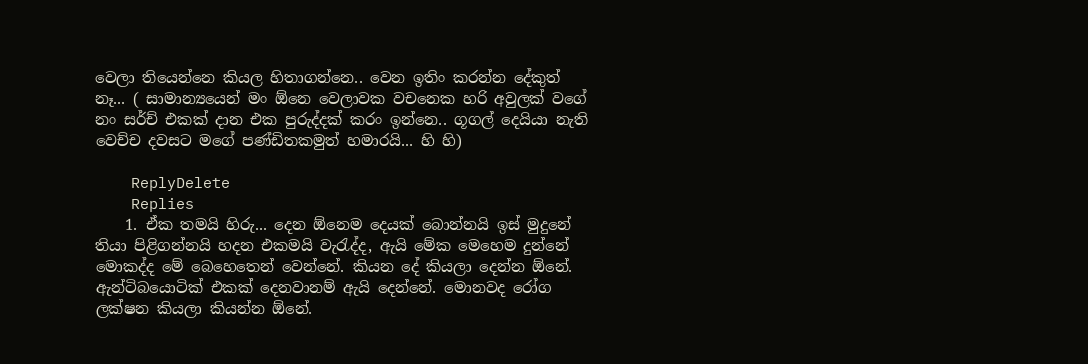වෙලා තියෙන්නෙ කියල හිතාගන්නෙ.. වෙන ඉතිං කරන්න දේකුත් නෑ... ( සාමාන්‍යයෙන් මං ඕනෙ වෙලාවක වචනෙක හරි අවුලක් වගේ නං සර්ච් එකක් දාන එක පුරුද්දක් කරං ඉන්නෙ.. ගූගල් දෙයියා නැති වෙච්ච දවසට මගේ පණ්ඩිතකමුත් හමාරයි... හි හි)

    ReplyDelete
    Replies
    1. ඒක තමයි හිරු... දෙන ඕනෙම දෙයක් බොන්නයි ඉස් මුදුනේ තියා පිළිගන්නයි හදන එකමයි වැරැද්ද, ඇයි මේක මෙහෙම දුන්නේ මොකද්ද මේ බෙහෙතෙන් වෙන්නේ. කියන දේ කියලා දෙන්න ඕනේ. ඇන්ටිබයොටික් එකක් දෙනවානම් ඇයි දෙන්නේ. මොනවද රෝග ලක්ෂන කියලා කියන්න ඕනේ.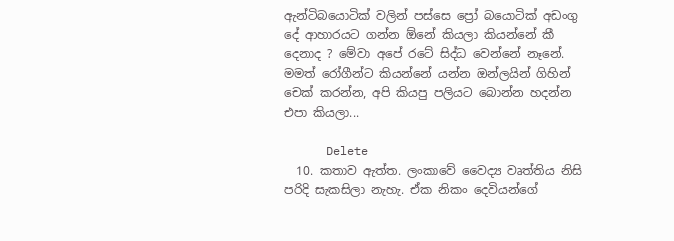ඇන්ටිබයොටික් වලින් පස්සෙ ප්‍රෝ බයොටික් අඩංගු දේ ආහාරයට ගන්න ඕනේ කියලා කියන්නේ කී දෙනාද ? මේවා අපේ රටේ සිද්ධ වෙන්නේ නෑනේ. මමත් රෝගීන්ට කියන්නේ යන්න ඔන්ලයින් ගිහින් චෙක් කරන්න, අපි කියපු පලියට බොන්න හදන්න එපා කියලා...

      Delete
  10. කතාව ඇත්ත. ලංකාවේ වෛද්‍ය වෘත්තිය නිසි පරිදි සැකසිලා නැහැ. ඒක නිකං දෙවියන්ගේ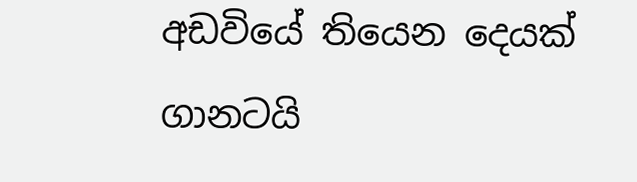අඩවියේ තියෙන දෙයක් ගානටයි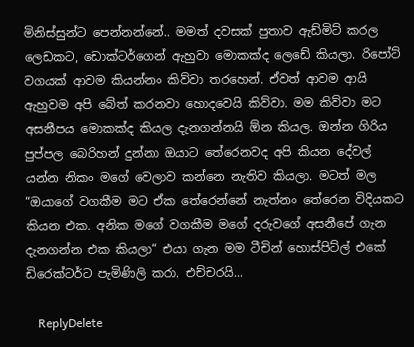මිනිස්සුන්ට පෙන්නන්නේ.. මමත් දවසක් පුතාව ඇඩ්මිට් කරල ලෙඩකට, ඩොක්ටර්ගෙන් ඇහුවා මොකක්ද ලෙඩේ කියලා. රිපෝට් වගයක් ආවම කියන්නං කිව්වා තරහෙන්. ඒවත් ආවම ආයි ඇහුවම අපි බේත් කරනවා හොදවෙයි කිව්වා. මම කිව්වා මට අසනීපය මොකක්ද කියල දැනගන්නයි ඕන කියල. ඔන්න ගිරිය පුප්පල බෙරිහන් දුන්නා ඔයාට තේරෙනවද අපි කියන දේවල් යන්න නිකං මගේ වෙලාව කන්නෙ නැතිව කියලා. මටත් මල “ඔයාගේ වගකීම මට ඒක තේරෙන්නේ නැත්නං තේරෙන විදියකට කියන එක. අනික මගේ වගකීම මගේ දරුවගේ අසනීපේ ගැන දැනගන්න එක කියලා“ එයා ගැන මම ටීචින් හොස්පිට්ල් එකේ ඩිරෙක්ටර්ට පැමිණිලි කරා. එච්චරයි...

    ReplyDelete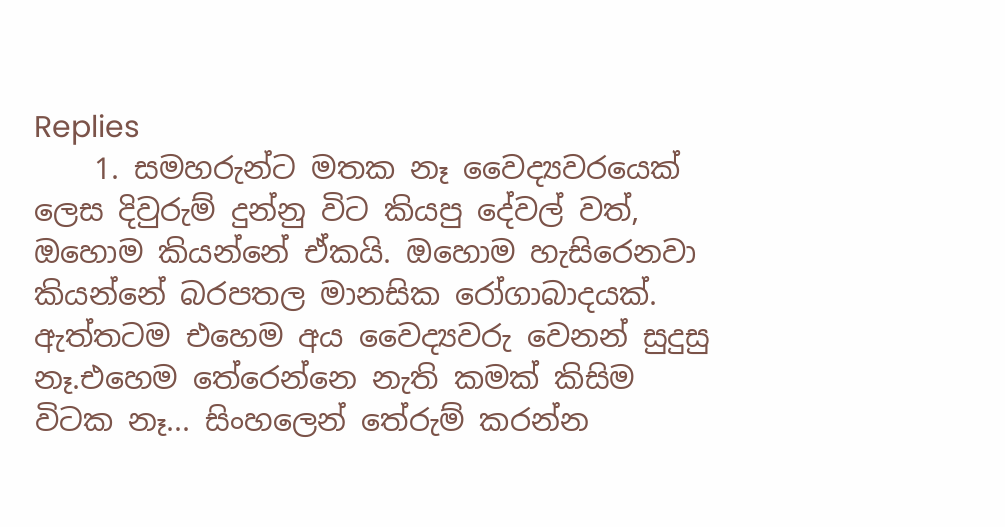Replies
    1. සමහරුන්ට මතක නෑ වෛද්‍යවරයෙක් ලෙස දිවුරුම් දුන්නු විට කියපු දේවල් වත්, ඔහොම කියන්නේ ඒකයි. ඔහොම හැසිරෙනවා කියන්නේ බරපතල මානසික රෝගාබාදයක්. ඇත්තටම එහෙම අය වෛද්‍යවරු වෙනන් සුදුසු නෑ.එහෙම තේරෙන්නෙ නැති කමක් කිසිම විටක නෑ... සිංහලෙන් තේරුම් කරන්න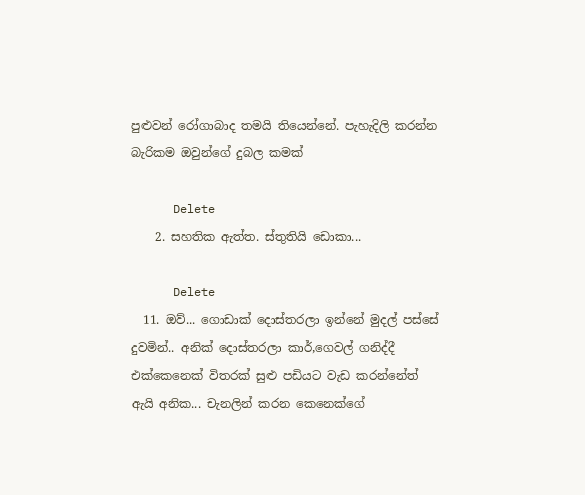පුළුවන් රෝගාබාද තමයි තියෙන්නේ. පැහැදිලි කරන්න බැරිකම ඔවුන්ගේ දුබල කමක්

      Delete
    2. සහතික ඇත්ත. ස්තුතියි ඩොකා...

      Delete
  11. ඔව්... ගොඩාක් දොස්තරලා ඉන්නේ මුදල් පස්සේ දුවමින්.. අනික් දොස්තරලා කාර්,ගෙවල් ගනිද්දී එක්කෙනෙක් විතරක් සුළු පඩියට වැඩ කරන්නේත් ඇයි අනික... චැනලින් කරන කෙනෙක්ගේ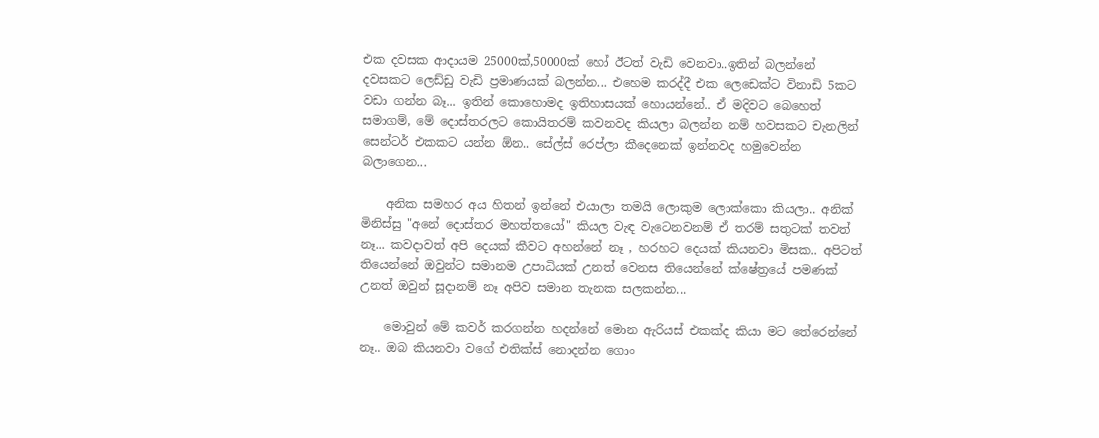එක දවසක ආදායම 25000ක්,50000ක් හෝ ඊටත් වැඩි වෙනවා..ඉතින් බලන්නේ දවසකට ලෙඩ්ඩු වැඩි ප්‍රමාණයක් බලන්න... එහෙම කරද්දී එක ලෙඩෙක්ට විනාඩි 5කට වඩා ගන්න බෑ... ඉතින් කොහොමද ඉතිහාසයක් හොයන්නේ.. ඒ මදිවට බෙහෙත් සමාගම්, මේ දොස්තරලට කොයිතරම් කවනවද කියලා බලන්න නම් හවසකට චැනලින් සෙන්ටර් එකකට යන්න ඕන.. සේල්ස් රෙප්ලා කීදෙනෙක් ඉන්නවද හමුවෙන්න බලාගෙන...

    අනික සමහර අය හිතන් ඉන්නේ එයාලා තමයි ලොකුම ලොක්කො කියලා.. අනික් මිනිස්සු "අනේ දොස්තර මහත්තයෝ" කියල වැඳ වැටෙනවනම් ඒ තරම් සතුටක් තවත් නෑ... කවදාවත් අපි දෙයක් කීවට අහන්නේ නෑ , හරහට දෙයක් කියනවා මිසක.. අපිටත් තියෙන්නේ ඔවුන්ට සමානම උපාධියක් උනත් වෙනස තියෙන්නේ ක්ෂේත්‍රයේ පමණක් උනත් ඔවුන් සූදානම් නෑ අපිව සමාන තැනක සලකන්න...

    මොවුන් මේ කවර් කරගන්න හදන්නේ මොන ඇරියස් එකක්ද කියා මට තේරෙන්නේ නෑ.. ඔබ කියනවා වගේ එතික්ස් නොදන්න ගොං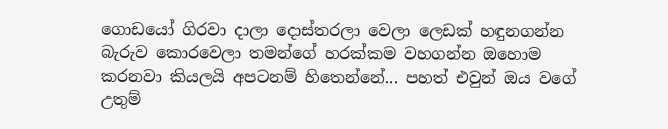ගොඩයෝ ගිරවා දාලා දොස්තරලා වෙලා ලෙඩක් හඳුනගන්න බැරුව කොරවෙලා තමන්ගේ හරක්කම වහගන්න ඔහොම කරනවා කියලයි අපටනම් හිතෙන්නේ... පහත් එවුන් ඔය වගේ උතුම්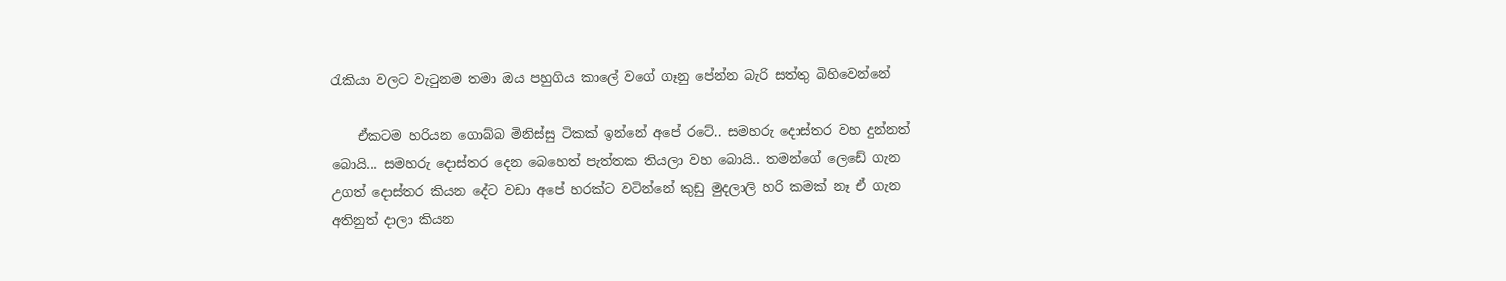රැකියා වලට වැටුනම තමා ඔය පහුගිය කාලේ වගේ ගෑනු පේන්න බැරි සත්තු බිහිවෙන්නේ

    ඒකටම හරියන ගොබ්බ මිනිස්සු ටිකක් ඉන්නේ අපේ රටේ.. සමහරු දොස්තර වහ දුන්නත් බොයි... සමහරු දොස්තර දෙන බෙහෙත් පැත්තක තියලා වහ බොයි.. තමන්ගේ ලෙඩේ ගැන උගත් දොස්තර කියන දේට වඩා අපේ හරක්ට වටින්නේ කුඩු මුදලාලි හරි කමක් නෑ ඒ ගැන අතිනුත් දාලා කියන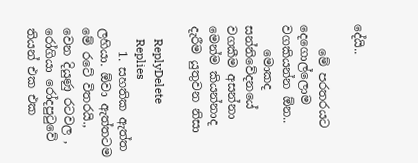දේයි..

    මේ පරතරයට දෙගොල්ලොම වගකියන්න ඕන..
    මොකද සන්නිවේදනයේ වගකීම අසන්නා මෙන්ම කියන්නාද දැරීම යුතුවන නිසා

    ReplyDelete
    Replies
    1. සහතික ඇත්ත ලහියා. ඕවා ඇත්තටම මේ රටේ විතරයි., වෙන දියුණු රටවල , රෝගියා රෝදපුටුවේ තියන් එක එක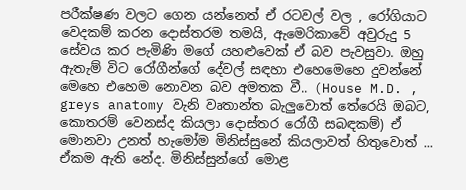පරීක්ෂණ වලට ගෙන යන්නෙත් ඒ රටවල් වල , රෝගියාට වෙදකම් කරන දොස්තරම තමයි, ඇමෙරිකාවේ අවුරුදු 5 සේවය කර පැමිණි මගේ යහළුවෙක් ඒ බව පැවසුවා. ඔහු ඇතැම් විට රෝගීන්ගේ දේවල් සඳහා එහෙමෙහෙ දුවන්නේ මෙහෙ එහෙම නොවන බව අමතක වී.. (House M.D. , greys anatomy වැනි වෘතාන්ත බැලුවොත් තේරෙයි ඔබට, කොතරම් වෙනස්ද කියලා දොස්තර රෝගී සබඳකම්) ඒ මොනවා උනත් හැමෝම මිනිස්සුනේ කියලාවත් හිතුවොත් ... ඒකම ඇති නේද. මිනිස්සුන්ගේ මොළ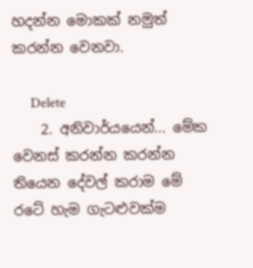හදන්න මොකක් නමුත් කරන්න වෙනවා.

      Delete
    2. අනිවාර්යයෙන්... මේක වෙනස් කරන්න කරන්න තියෙන දේවල් කරාම මේ රටේ හැම ගැටළුවක්ම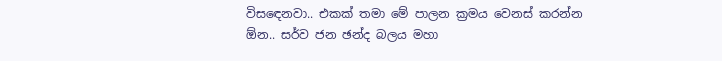විසඳෙනවා.. එකක් තමා මේ පාලන ක්‍රමය වෙනස් කරන්න ඕන.. සර්ව ජන ඡන්ද බලය මහා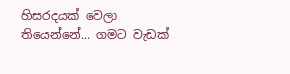හිසරදයක් වෙලා තියෙන්නේ... ගමට වැඩක්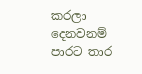කරලා දෙනවනම් පාරට තාර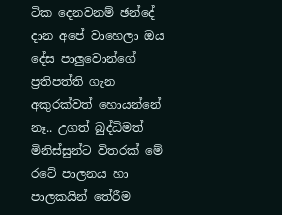ටික දෙනවනම් ඡන්දේ දාන අපේ වාහෙලා ඔය දේස පාලුවොන්ගේ ප්‍රතිපත්ති ගැන අකුරක්වත් හොයන්නේ නෑ.. උගත් බුද්ධිමත් මිනිස්සුන්ට විතරක් මේ රටේ පාලනය හා පාලකයින් තේරීම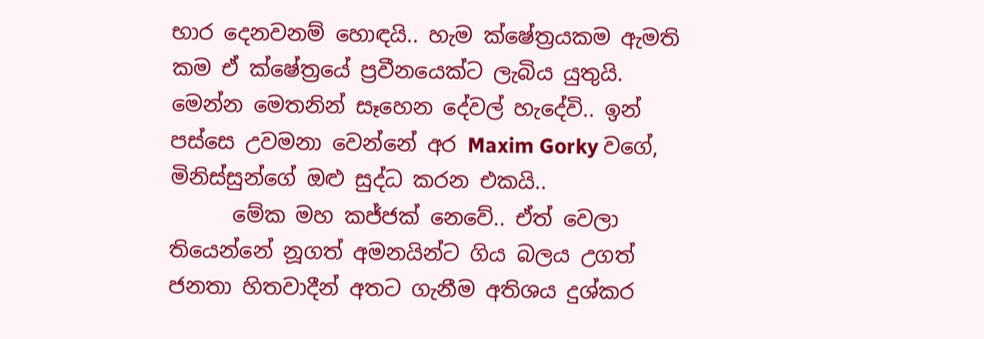භාර දෙනවනම් හොඳයි.. හැම ක්ෂේත්‍රයකම ඇමති කම ඒ ක්ෂේත්‍රයේ ප්‍රවීනයෙක්ට ලැබිය යුතුයි. මෙන්න මෙතනින් සෑහෙන දේවල් හැදේවි.. ඉන් පස්සෙ උවමනා වෙන්නේ අර Maxim Gorky වගේ, මිනිස්සුන්ගේ ඔළු සුද්ධ කරන එකයි..
      මේක මහ කජ්ජක් නෙවේ.. ඒත් වෙලා තියෙන්නේ නූගත් අමනයින්ට ගිය බලය උගත් ජනතා හිතවාදීන් අතට ගැනීම අතිශය දුශ්කර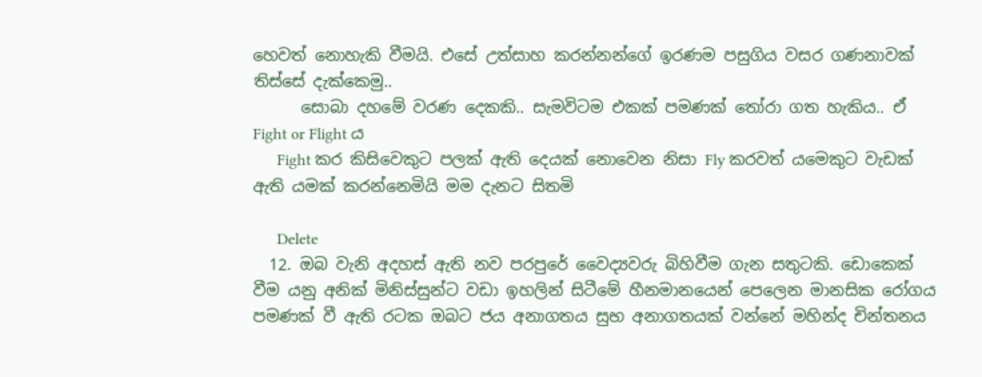හෙවත් නොහැකි වීමයි. එසේ උත්සාහ කරන්නන්ගේ ඉරණම පසුගිය වසර ගණනාවක් තිස්සේ දැක්කෙමු..
      සොබා දහමේ වරණ දෙකකි.. සැමවිටම එකක් පමණක් තෝරා ගත හැකිය.. ඒ Fight or Flight ය
      Fight කර කිසිවෙකුට පලක් ඇති දෙයක් නොවෙන නිසා Fly කරවත් යමෙකුට වැඩක් ඇති යමක් කරන්නෙමියි මම දැනට සිතමි

      Delete
  12. ඔබ වැනි අදහස් ඇති නව පරපුරේ වෛද්‍යවරු බිහිවීම ගැන සතුටකි. ඩොකෙක් වීම යනු අනික් මිනිස්සුන්ට වඩා ඉහලින් සිටීමේ හීනමානයෙන් පෙලෙන මානසික රෝගය පමණක් වී ඇති රටක ඔබට ජය අනාගතය සුභ අනාගතයක් වන්නේ මහින්ද චින්තනය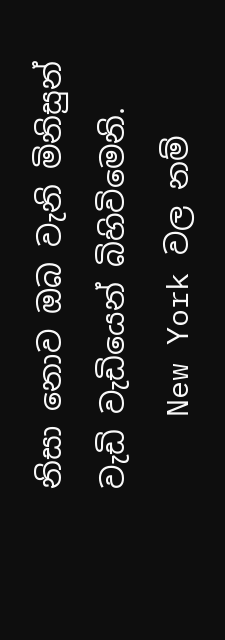නිසා නොව ඔබ වැනි මිනිසුන් වැඩි වැඩියෙන් බිහිවිමෙනි.
    New York වල නම්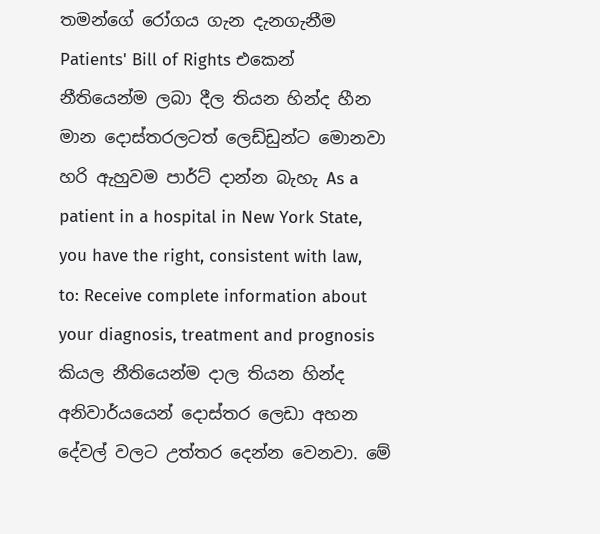තමන්ගේ රෝගය ගැන දැනගැනීම Patients' Bill of Rights එකෙන් නීතියෙන්ම ලබා දීල තියන හින්ද හීන මාන දොස්තරලටත් ලෙඩ්ඩුන්ට මොනවා හරි ඇහුවම පාර්ට් දාන්න බැහැ As a patient in a hospital in New York State, you have the right, consistent with law, to: Receive complete information about your diagnosis, treatment and prognosis කියල නීතියෙන්ම දාල තියන හින්ද අනිවාර්යයෙන් දොස්තර ලෙඩා අහන දේවල් වලට උත්තර දෙන්න වෙනවා. මේ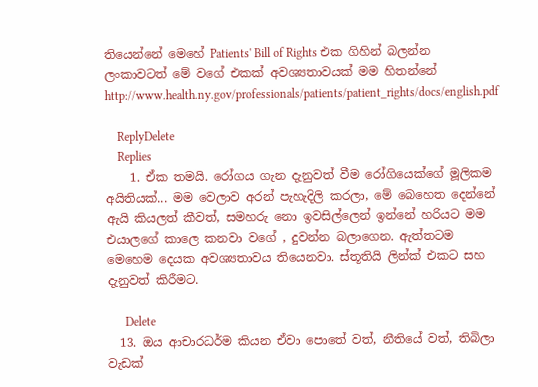තියෙන්නේ මෙහේ Patients' Bill of Rights එක ගිහින් බලන්න ලංකාවටත් මේ වගේ එකක් අවශ්‍යතාවයක් මම හිතන්නේ http://www.health.ny.gov/professionals/patients/patient_rights/docs/english.pdf

    ReplyDelete
    Replies
    1. ඒක තමයි. රෝගය ගැන දැනුවත් වීම රෝගියෙක්ගේ මූලිකම අයිතියක්... මම වෙලාව අරන් පැහැදිලි කරලා, මේ බෙහෙත දෙන්නේ ඇයි කියලත් කීවත්, සමහරු නො ඉවසිල්ලෙන් ඉන්නේ හරියට මම එයාලගේ කාලෙ කනවා වගේ , දුවන්න බලාගෙන. ඇත්තටම මෙහෙම දෙයක අවශ්‍යතාවය තියෙනවා. ස්තූතියි ලින්ක් එකට සහ දැනුවත් කිරීමට.

      Delete
  13. ඔය ආචාරධර්ම කියන ඒවා පොතේ වත්, නීතියේ වත්, තිබිලා වැඩක්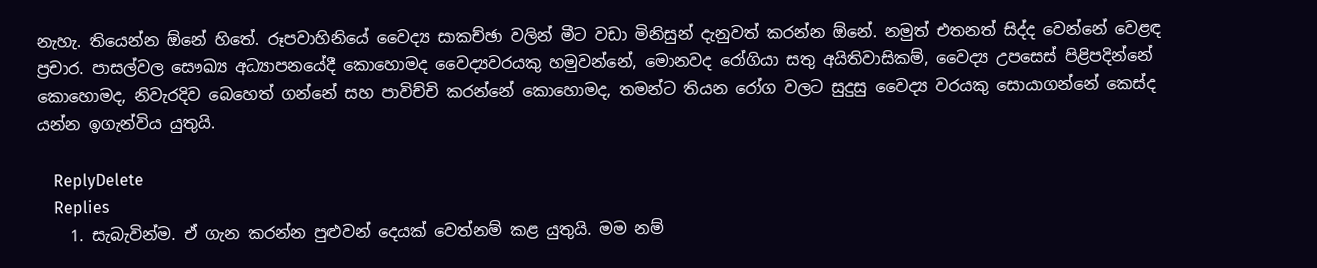නැහැ. තියෙන්න ඕනේ හිතේ. රූපවාහිනියේ වෛද්‍ය සාකච්ඡා වලින් මීට වඩා මිනිසුන් දැනුවත් කරන්න ඕනේ. නමුත් එතනත් සිද්ද වෙන්නේ වෙළඳ ප්‍රචාර. පාසල්වල සෞඛ්‍ය අධ්‍යාපනයේදී කොහොමද වෛද්‍යවරයකු හමුවන්නේ, මොනවද රෝගියා සතු අයිතිවාසිකම්, වෛද්‍ය උපසෙස් පිළිපදින්නේ කොහොමද, නිවැරදිව බෙහෙත් ගන්නේ සහ පාවිච්චි කරන්නේ කොහොමද, තමන්ට තියන රෝග වලට සුදුසු වෛද්‍ය වරයකු සොයාගන්නේ කෙස්ද යන්න ඉගැන්විය යුතුයි.

    ReplyDelete
    Replies
    1. සැබැවින්ම. ඒ ගැන කරන්න පුළුවන් දෙයක් වෙත්නම් කළ යුතුයි. මම නම්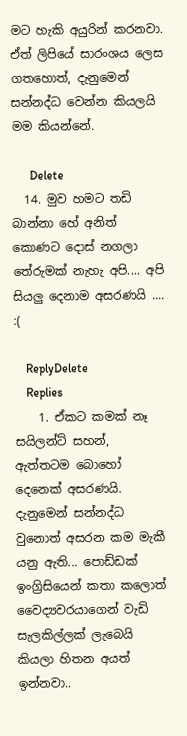මට හැකි අයුරින් කරනවා. ඒත් ලිපියේ සාරංශය ලෙස ගතහොත්, දැනුමෙන් සන්නද්ධ වෙන්න කියලයි මම කියන්නේ.

      Delete
  14. මුව හමට තඩි බාන්නා හේ අනිත් කොණට දොස් නගලා තේරුමක් නැහැ අපි.... අපි සියලු දෙනාම අසරණයි .... :(

    ReplyDelete
    Replies
    1. ඒකට කමක් නෑ සයිලන්ට් සහන්, ඇත්තටම බොහෝ දෙනෙක් අසරණයි. දැනුමෙන් සන්නද්ධ වුනොත් අසරන කම මැකී යනු ඇති... පොඩ්ඩක් ඉංග්‍රිසියෙන් කතා කලොත් වෛද්‍යවරයාගෙන් වැඩි සැලකිල්ලක් ලැබෙයි කියලා හිතන අයත් ඉන්නවා..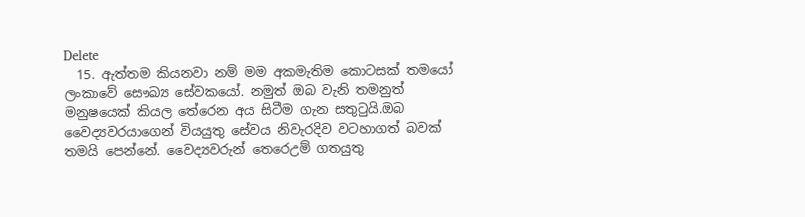Delete
  15. ඇත්තම කියනවා නම් මම අකමැතිම කොටසක් තමයෝ ලංකාවේ සෞඛ්‍ය සේවකයෝ. නමුත් ඔබ වැනි තමනුත් මනුෂයෙක් කියල තේරෙන අය සිටීම ගැන සතුටුයි.ඔබ වෛද්‍යවරයාගෙන් වියයුතු සේවය නිවැරදිව වටහාගත් බවක් තමයි පෙන්නේ. වෛද්‍යවරුන් තෙරෙඋම් ගතයුතු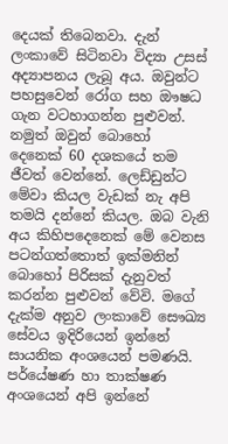දෙයක් තිබෙනවා. දැන් ලංකාවේ සිටිනවා විද්‍යා උසස් අද්‍යාපනය ලැබූ අය. ඔවුන්ට පහසුවෙන් රෝග සහ ඖෂධ ගැන වටහාගන්න පුළුවන්. නමුත් ඔවුන් බොහෝ දෙනෙක් 60 දශකයේ තම ජීවත් වෙන්නේ. ලෙඩ්ඩුන්ට මේවා කියල වැඩක් නැ අපි තමයි දන්නේ කියල. ඔබ වැනි අය කිහිපදෙනෙක් මේ වෙනස පටන්ගත්තොත් ඉක්මනින් බොහෝ පිරිසක් දැනුවත් කරන්න පුළුවන් වේවි. මගේ දැක්ම අනුව ලංකාවේ සෞඛ්‍ය සේවය ඉදිරියෙන් ඉන්නේ සායනික අංශයෙන් පමණයි. පර්යේෂණ හා තාක්ෂණ අංශයෙන් අපි ඉන්නේ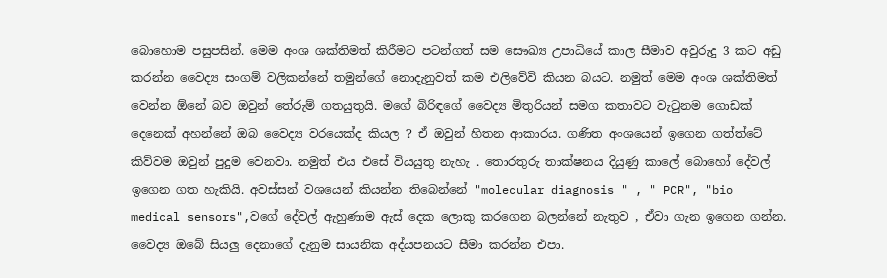බොහොම පසුපසින්. මෙම අංශ ශක්තිමත් කිරීමට පටන්ගත් සම සෞඛ්‍ය උපාධියේ කාල සීමාව අවුරුදු 3 කට අඩු කරන්න වෛද්‍ය සංගම් වලිකන්නේ තමුන්ගේ නොදැනුවත් කම එලිවේවි කියන බයට. නමුත් මෙම අංශ ශක්තිමත් වෙන්න ඕනේ බව ඔවුන් තේරුම් ගතයුතුයි. මගේ බිරිඳගේ වෛද්‍ය මිතුරියන් සමග කතාවට වැටුනම ගොඩක් දෙනෙක් අහන්නේ ඔබ වෛද්‍ය වරයෙක්ද කියල ? ඒ ඔවුන් හිතන ආකාරය. ගණිත අංශයෙන් ඉගෙන ගත්ත්ටේ කිව්වම ඔවුන් පුදුම වෙනවා. නමුත් එය එසේ වියයුතු නැහැ . තොරතුරු තාක්ෂනය දියුණු කාලේ බොහෝ දේවල් ඉගෙන ගත හැකියි. අවස්සන් වශයෙන් කියන්න තිබෙන්නේ "molecular diagnosis " , " PCR", "bio medical sensors",වගේ දේවල් ඇහුණාම ඇස් දෙක ලොකු කරගෙන බලන්නේ නැතුව , ඒවා ගැන ඉගෙන ගන්න. වෛද්‍ය ඔබේ සියලු දෙනාගේ දැනුම සායනික අද්යපනයට සීමා කරන්න එපා.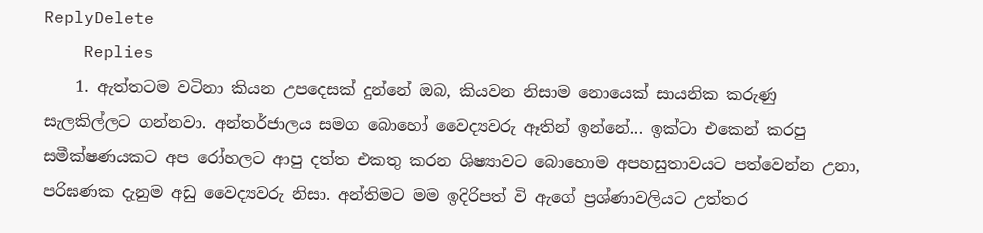ReplyDelete
    Replies
    1. ඇත්තටම වටිනා කියන උපදෙසක් දුන්නේ ඔබ, කියවන නිසාම නොයෙක් සායනික කරුණු සැලකිල්ලට ගන්නවා. අන්තර්ජාලය සමග බොහෝ වෛද්‍යවරු ඈතින් ඉන්නේ... ඉක්ටා එකෙන් කරපු සමීක්ෂණයකට අප රෝහලට ආපු දත්ත එකතු කරන ශිෂ්‍යාවට බොහොම අපහසුතාවයට පත්වෙන්න උනා, පරිඝණක දැනුම අඩු වෛද්‍යවරු නිසා. අන්තිමට මම ඉදිරිපත් වි ඇගේ ප්‍රශ්ණාවලියට උත්තර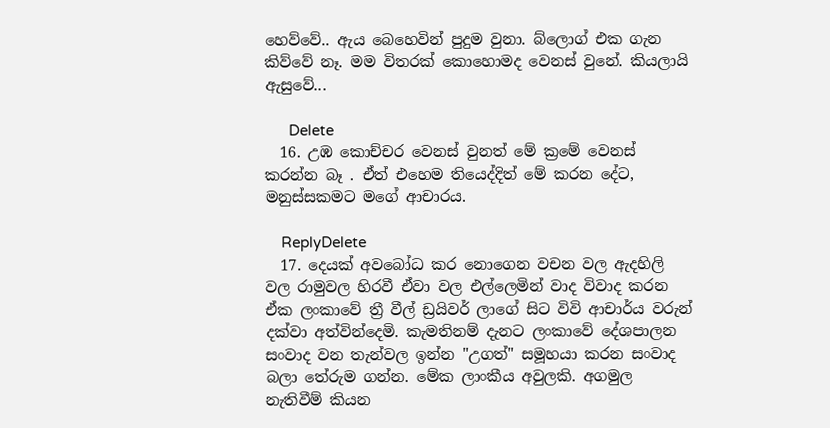හෙව්වේ.. ඇය බෙහෙවින් පුදුම වුනා. බ්ලොග් එක ගැන කිව්වේ නෑ. මම විතරක් කොහොමද වෙනස් වුනේ. කියලායි ඇසුවේ...

      Delete
  16. උඹ කොච්චර වෙනස් වුනත් මේ ක්‍රමේ වෙනස් කරන්න බෑ . ඒත් එහෙම තියෙද්දිත් මේ කරන දේට, මනුස්සකමට මගේ ආචාරය.

    ReplyDelete
  17. දෙයක් අවබෝධ කර නොගෙන වචන වල ඇදහිලි වල රාමුවල හිරවී ඒවා වල එල්ලෙමින් වාද විවාද කරන ඒක ලංකාවේ ත්‍රී වීල් ඩ්‍රයිවර් ලාගේ සිට විවි ආචාර්ය වරුන් දක්වා අත්වින්දෙමි. කැමතිනම් දැනට ලංකාවේ දේශපාලන සංවාද වන තැන්වල ඉන්න "උගත්" සමූහයා කරන සංවාද බලා තේරුම ගන්න. මේක ලාංකීය අවුලකි. අගමුල නැතිවීම් කියන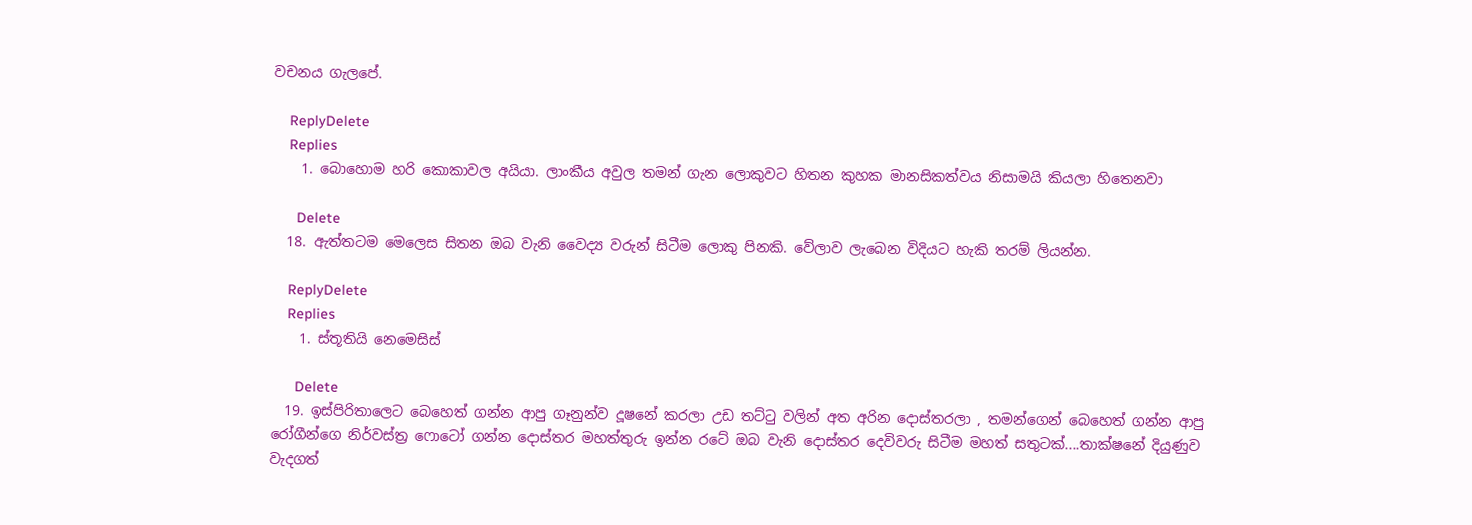වචනය ගැලපේ.

    ReplyDelete
    Replies
    1. බොහොම හරි කොකාවල අයියා. ලාංකීය අවුල තමන් ගැන ලොකුවට හිතන කුහක මානසිකත්වය නිසාමයි කියලා හිතෙනවා

      Delete
  18. ඇත්තටම මෙලෙස සිතන ඔබ වැනි වෛද්‍ය වරුන් සිටීම ලොකු පිනකි. වේලාව ලැබෙන විදියට හැකි තරම් ලියන්න.

    ReplyDelete
    Replies
    1. ස්තූතියි නෙමෙසිස්

      Delete
  19. ඉස්පිරිතාලෙට බෙහෙත් ගන්න ආපු ගෑනුන්ව දූෂනේ කරලා උඩ තට්ටු වලින් අත අරින දොස්තරලා , තමන්ගෙන් බෙහෙත් ගන්න ආපු රෝගීන්ගෙ නිර්වස්ත්‍ර ෆොටෝ ගන්න දොස්තර මහත්තුරු ඉන්න රටේ ඔබ වැනි දොස්තර දෙවිවරු සිටීම මහත් සතුටක්....තාක්ෂනේ දියුණුව වැදගත්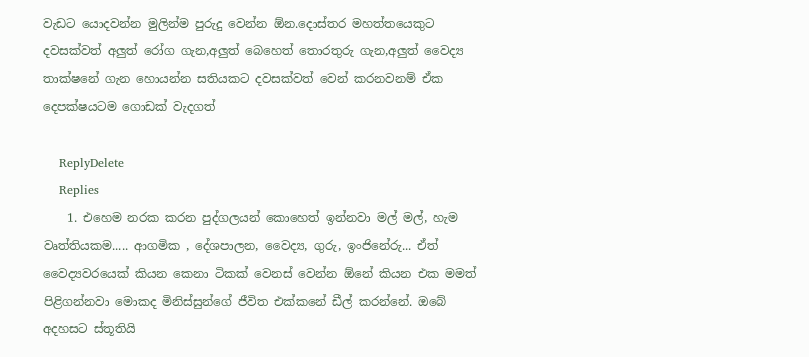වැඩට යොදවන්න මුලින්ම පුරුදු වෙන්න ඕන.දොස්තර මහත්තයෙකුට දවසක්වත් අලුත් රෝග ගැන,අලුත් බෙහෙත් තොරතුරු ගැන,අලුත් වෛද්‍ය තාක්ෂනේ ගැන හොයන්න සතියකට දවසක්වත් වෙන් කරනවනම් ඒක දෙපක්ෂයටම ගොඩක් වැදගත්

    ReplyDelete
    Replies
    1. එහෙම නරක කරන පුද්ගලයන් කොහෙත් ඉන්නවා මල් මල්, හැම වෘත්තියකම..... ආගමික , දේශපාලන, වෛද්‍ය, ගුරු, ඉංජිනේරු... ඒත් වෛද්‍යවරයෙක් කියන කෙනා ටිකක් වෙනස් වෙන්න ඕනේ කියන එක මමත් පිළිගන්නවා මොකද මිනිස්සුන්ගේ ජීවිත එක්කනේ ඩීල් කරන්නේ. ඔබේ අදහසට ස්තූතියි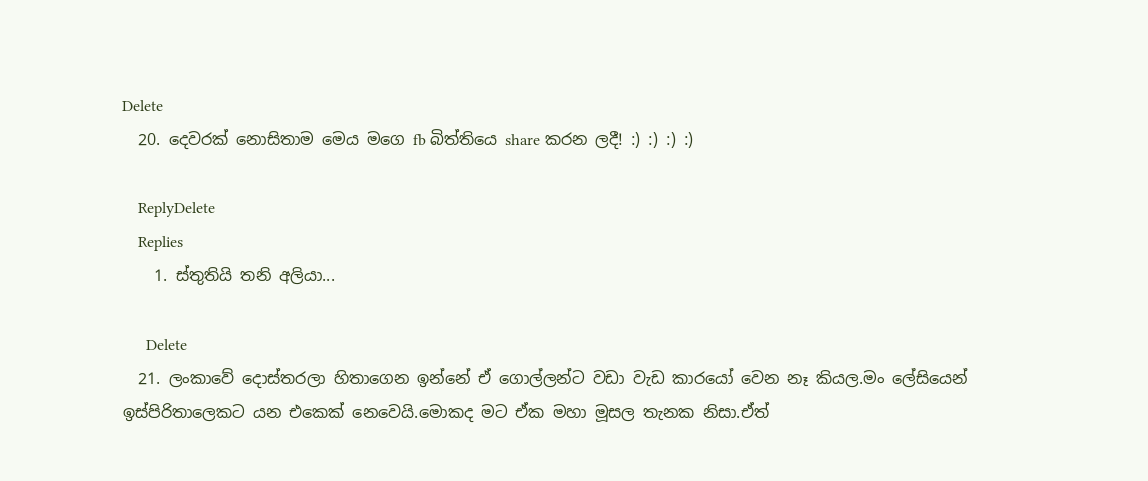Delete
  20. දෙවරක් නොසිතාම මෙය මගෙ fb බිත්තියෙ share කරන ලදී! :) :) :) :)

    ReplyDelete
    Replies
    1. ස්තුතියි තනි අලියා...

      Delete
  21. ලංකාවේ දොස්තරලා හිතාගෙන ඉන්නේ ඒ ගොල්ලන්ට වඩා වැඩ කාරයෝ වෙන නෑ කියල.මං ලේසියෙන් ඉස්පිරිතාලෙකට යන එකෙක් නෙවෙයි.මොකද මට ඒක මහා මූසල තැනක නිසා.ඒත්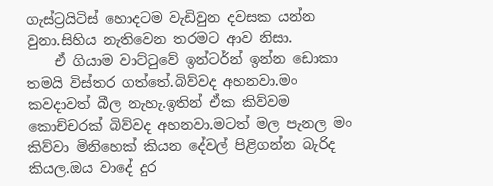ගැස්ට්‍රයිටිස් හොදටම වැඩිවුන දවසක යන්න වුනා.සිහිය නැතිවෙන තරමට ආව නිසා.
    ඒ ගියාම වාට්ටුවේ ඉන්ටර්න් ඉන්න ඩොකා තමයි විස්තර ගත්තේ.බිව්වද අහනවා.මං කවදාවත් බීල නැහැ.ඉතින් ඒක කිව්වම කොච්චරක් බිව්වද අහනවා.මටත් මල පැනල මං කිව්වා මිනිහෙක් කියන දේවල් පිළිගන්න බැරිද කියල.ඔය වාදේ දුර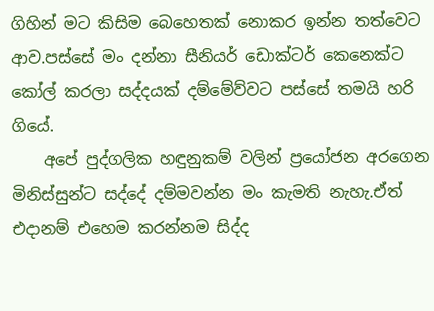ගිහින් මට කිසිම බෙහෙතක් නොකර ඉන්න තත්වෙට ආව.පස්සේ මං දන්නා සීනියර් ඩොක්ටර් කෙනෙක්ට කෝල් කරලා සද්දයක් දම්මේව්වට පස්සේ තමයි හරි ගියේ.
    අපේ පුද්ගලික හඳුනුකම් වලින් ප්‍රයෝජන අරගෙන මිනිස්සුන්ට සද්දේ දම්මවන්න මං කැමති නැහැ.ඒත් එදානම් එහෙම කරන්නම සිද්ද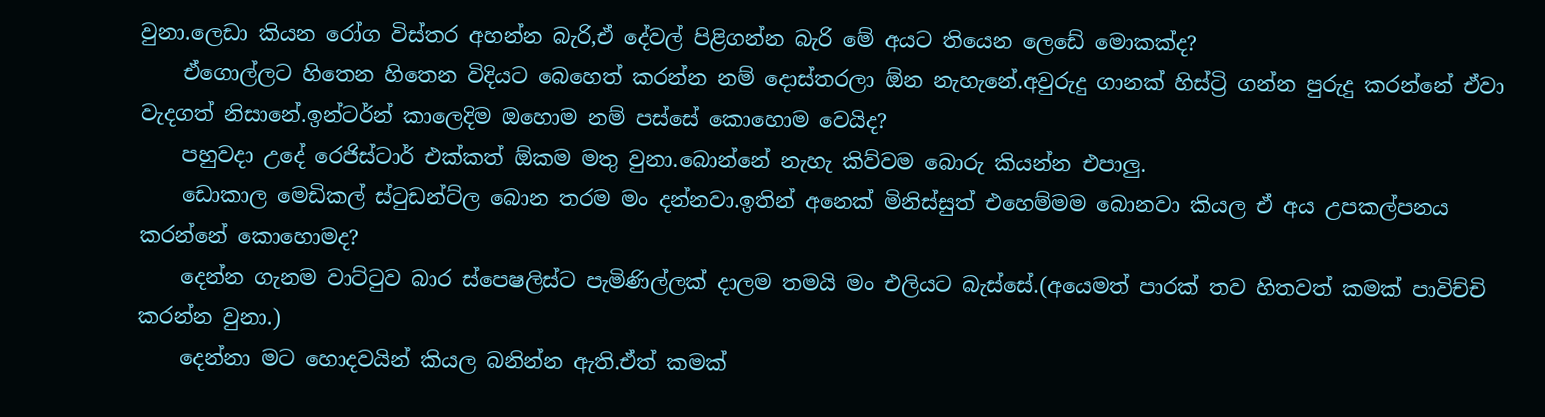වුනා.ලෙඩා කියන රෝග විස්තර අහන්න බැරි,ඒ දේවල් පිළිගන්න බැරි මේ අයට තියෙන ලෙඩේ මොකක්ද?
    ඒගොල්ලට හිතෙන හිතෙන විදියට බෙහෙත් කරන්න නම් දොස්තරලා ඕන නැහැනේ.අවුරුදු ගානක් හිස්ට්‍රි ගන්න පුරුදු කරන්නේ ඒවා වැදගත් නිසානේ.ඉන්ටර්න් කාලෙදිම ඔහොම නම් පස්සේ කොහොම වෙයිද?
    පහුවදා උදේ රෙජිස්ටාර් එක්කත් ඕකම මතු වුනා.බොන්නේ නැහැ කිව්වම බොරු කියන්න එපාලු.
    ඩොකාල මෙඩිකල් ස්ටුඩන්ට්ල බොන තරම මං දන්නවා.ඉතින් අනෙක් මිනිස්සුත් එහෙම්මම බොනවා කියල ඒ අය උපකල්පනය කරන්නේ කොහොමද?
    දෙන්න ගැනම වාට්ටුව බාර ස්පෙෂලිස්ට පැමිණිල්ලක් දාලම තමයි මං එලියට බැස්සේ.(අයෙමත් පාරක් තව හිතවත් කමක් පාවිච්චි කරන්න වුනා.)
    දෙන්නා මට හොදවයින් කියල බනින්න ඇති.ඒත් කමක්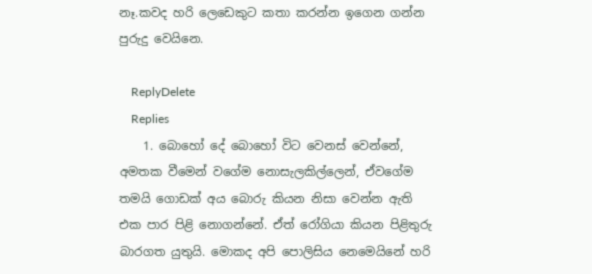නෑ.කවද හරි ලෙඩෙකුට කතා කරන්න ඉගෙන ගන්න පුරුදු වෙයිනෙ.

    ReplyDelete
    Replies
    1. බොහෝ දේ බොහෝ විට වෙනස් වෙන්නේ, අමතක වීමෙන් වගේම නොසැලකිල්ලෙන්, ඒවගේම තමයි ගොඩක් අය බොරු කියන නිසා වෙන්න ඇති එක පාර පිළි නොගන්නේ. ඒත් රෝගියා කියන පිළිතුරු බාරගත යුතුයි. මොකද අපි පොලිසිය නෙමෙයිනේ හරි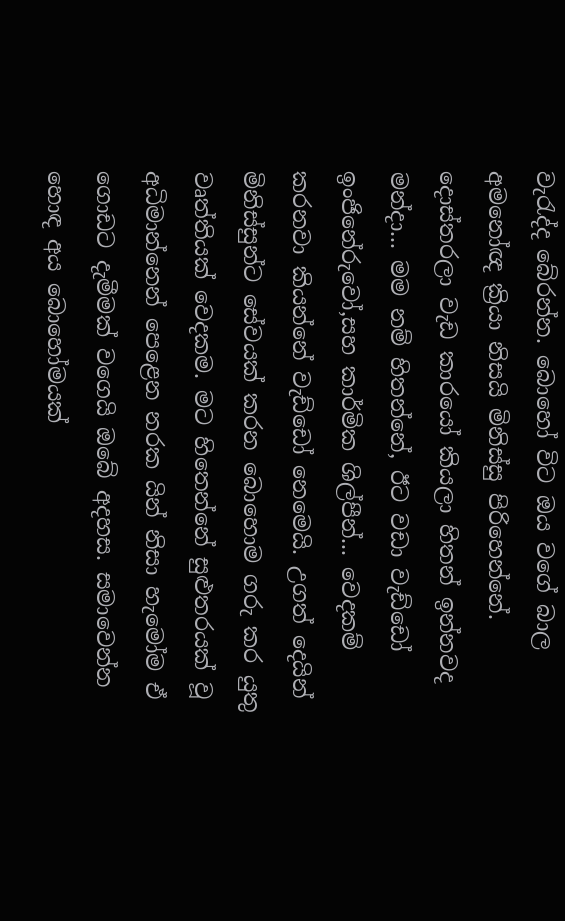වැරැද්ද බේරන්න. බොහෝ විට ඔය වගේ බාල අමනෝඥ ක්‍රියා නිසයි මිනිස්සු පිරිහෙන්නේ. දොස්තරලා වැඩ කාරයෝ කියලා හිතන් ඉන්නවද මන්දා... මම නම් හිතන්නේ, ඊට වඩා වැඩ්ඩෝ ඉංජිනේරුවෝ,සහ කාර්මික ශිල්පීන්... වෙදකම් කරනවා කියන්නේ වැඩ්ඩෝ නෙමෙයි. උගත් දෙයින් මිනිස්සුන්ට සේවයක් කරන බොහොම ගරු කර යුතු වෘත්තියක් වෙදකම. මට හිතෙන්නේ සුළුතරයක් වූ අධිමාන්නෙන් පෙළෙන නරක යින් නිසා හැමෝම ඒ ගොඩට දැමීමක් වගෙයි ඔබේ අදහස. සමාවෙන්න හොඳ අය බොහෝමයක්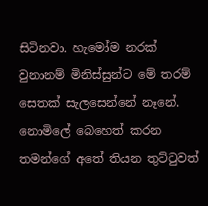සිටිනවා. හැමෝම නරක් වුනානම් මිනිස්සුන්ට මේ තරම් සෙතක් සැලසෙන්නේ නෑනේ. නොමිලේ බෙහෙත් කරන තමන්ගේ අතේ තියන තුට්ටුවත්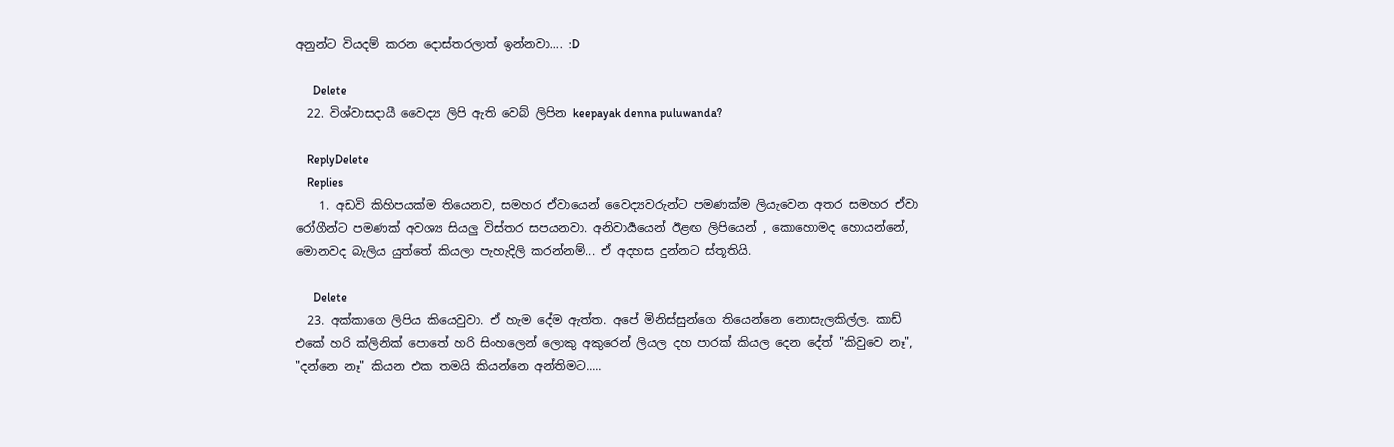අනුන්ට වියදම් කරන දොස්තරලාත් ඉන්නවා.... :D

      Delete
  22. විශ්වාසදායී වෛද්‍ය ලිපි ඇති වෙබ් ලිපින keepayak denna puluwanda?

    ReplyDelete
    Replies
    1. අඩවි කිහිපයක්ම තියෙනව, සමහර ඒවායෙන් වෛද්‍යවරුන්ට පමණක්ම ලියැවෙන අතර සමහර ඒවා රෝගීන්ට පමණක් අවශ්‍ය සියලු විස්තර සපයනවා. අනිවාර්‍යයෙන් ඊළඟ ලිපියෙන් , කොහොමද හොයන්නේ, මොනවද බැලිය යුත්තේ කියලා පැහැදිලි කරන්නම්... ඒ අදහස දුන්නට ස්තූතියි.

      Delete
  23. අක්කාගෙ ලිපිය කියෙවුවා. ඒ හැම දේම ඇත්ත. අපේ මිනිස්සුන්ගෙ තියෙන්නෙ නොසැලකිල්ල. කාඩ් එකේ හරි ක්ලිනික් පොතේ හරි සිංහලෙන් ලොකු අකුරෙන් ලියල දහ පාරක් කියල දෙන දේත් "කිවුවෙ නෑ", "දන්නෙ නෑ" කියන එක තමයි කියන්නෙ අන්තිමට.....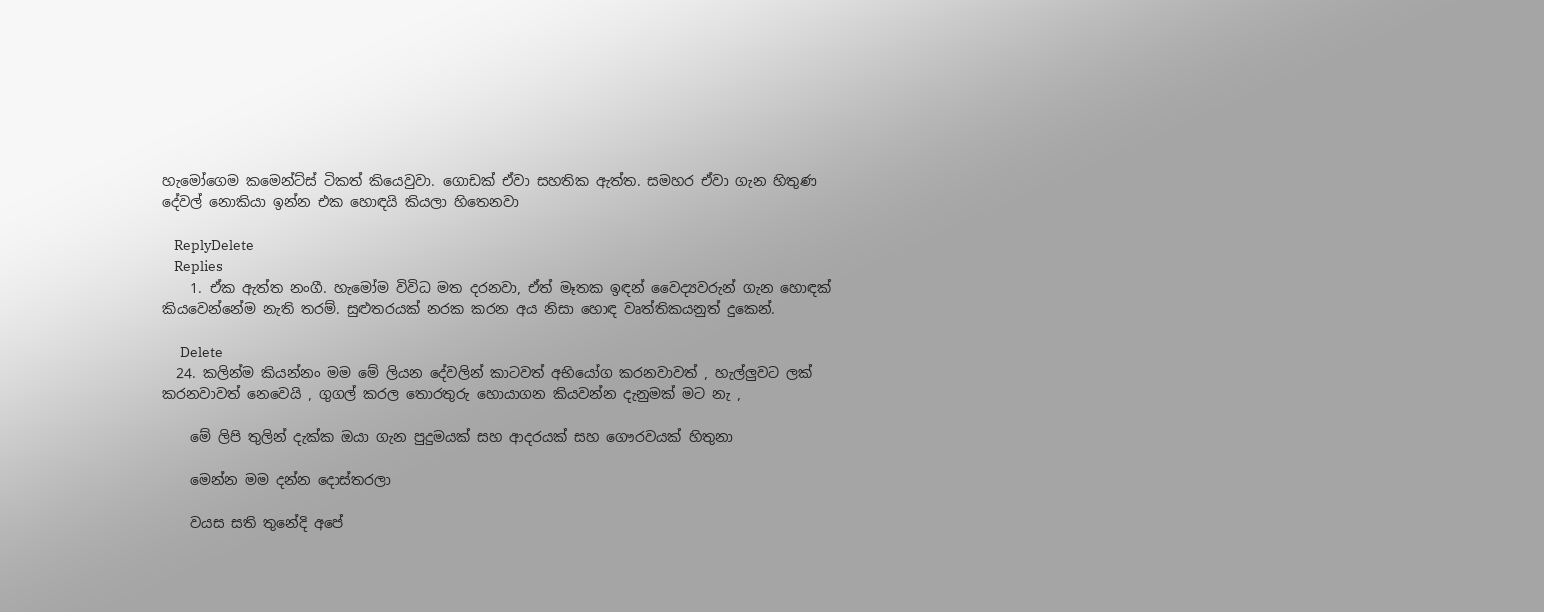හැමෝගෙම කමෙන්ට්ස් ටිකත් කියෙවුවා. ගොඩක් ඒවා සහතික ඇත්ත. සමහර ඒවා ගැන හිතුණ දේවල් නොකියා ඉන්න එක හොඳයි කියලා හිතෙනවා

    ReplyDelete
    Replies
    1. ඒක ඇත්ත නංගී. හැමෝම විවිධ මත දරනවා, ඒත් මෑතක ඉඳන් වෛද්‍යවරුන් ගැන හොඳක් කියවෙන්නේම නැති තරම්. සුළුතරයක් නරක කරන අය නිසා හොඳ වෘත්තිකයනුත් දුකෙන්.

      Delete
  24. කලින්ම කියන්නං මම මේ ලියන දේවලින් කාටවත් අභියෝග කරනවාවත් , හැල්ලුවට ලක් කරනවාවත් නෙවෙයි , ගුගල් කරල තොරතුරු හොයාගන කියවන්න දැනුමක් මට නැ ,

    මේ ලිපි තුලින් දැක්ක ඔයා ගැන පුදුමයක් සහ ආදරයක් සහ ගෞරවයක් හිතුනා

    මෙන්න මම දන්න දොස්තරලා

    වයස සති තුනේදි අපේ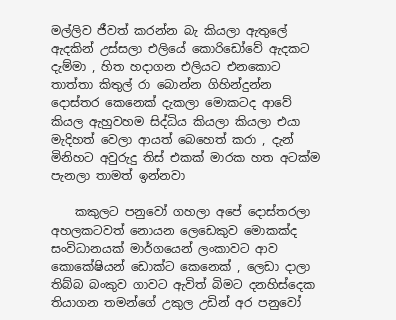මල්ලිව ජීවත් කරන්න බැ කියලා ඇතුලේ ඇදකින් උස්සලා එලියේ කොරිඩෝවේ ඇදකට දැම්මා , හිත හදාගන එලියට එනකොට තාත්තා කිතුල් රා බොන්න ගිහින්දුන්න දොස්තර කෙනෙක් දැකලා මොකටද ආවේ කියල ඇහුවහම සිද්ධිය කියලා කියලා ‍එයා මැදිහත් වෙලා ආයත් බෙහෙත් කරා , දැන් මිනිහට අවුරුදු තිස් එකක් මාරක හත අටක්ම පැනලා තාමත් ඉන්නවා

    කකුලට පනුවෝ ගහලා අපේ දොස්තරලා අහලකටවත් නොයන ලෙඩෙකුව මොකක්ද සංවිධානයක් මාර්ගයෙන් ලංකාවට ආව කොකේෂියන් ඩොක්ට කෙනෙක් , ලෙඩා දාලා තිබ්බ බංකුව ගාවට ඇවිත් බිමට දනහිස්දෙක තියාගන තමන්ගේ උකුල උඩින් අර පනුවෝ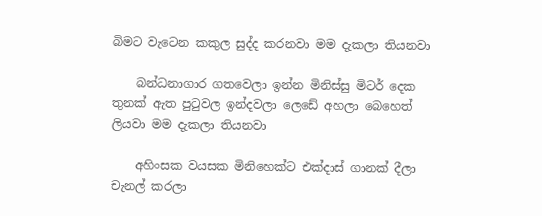බිමට වැටෙන කකුල සුද්ද කරනවා මම දැකලා තියනවා

    බන්ධනාගාර ගතවෙලා ඉන්න මිනිස්සු මිටර් දෙක තුනක් ඇත පුටුවල ඉන්දවලා ලෙඩේ අහලා බෙහෙත් ලියවා මම දැකලා තියනවා

    අහිංසක වයසක මිනිහෙක්ට එක්දාස් ගානක් දීලා චැනල් කරලා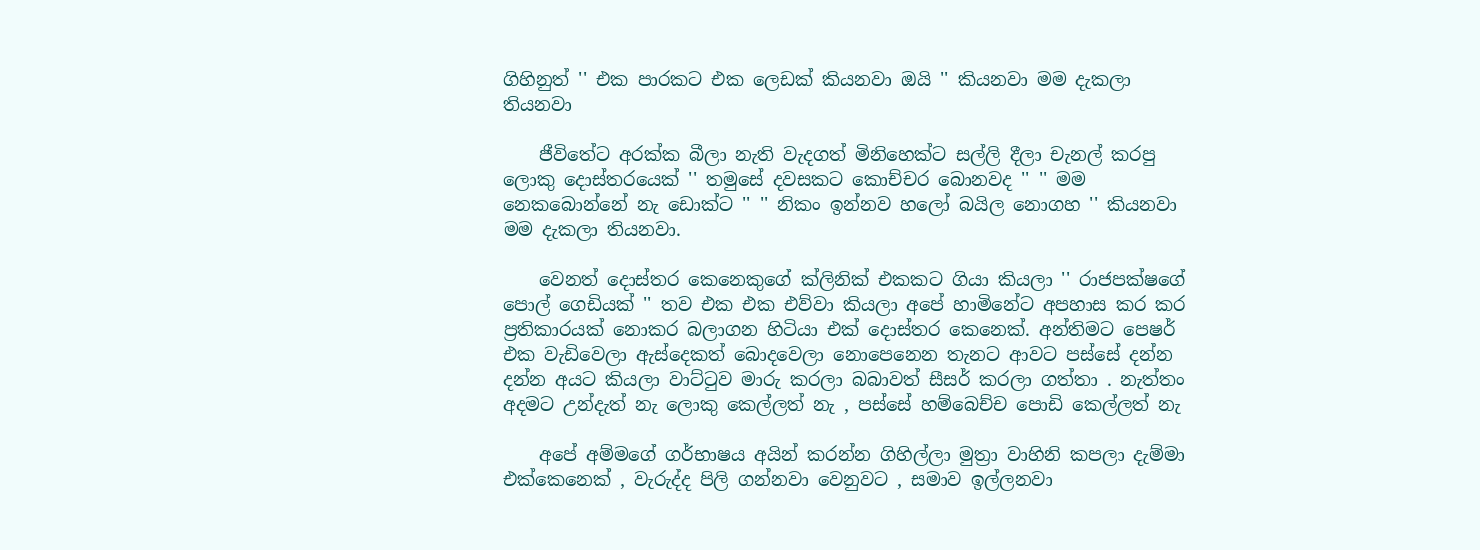ගිහිනුත් '' එක පාරකට එක ලෙඩක් කියනවා ඔයි '' කියනවා මම දැකලා තියනවා

    ජීවිතේට අරක්ක බීලා නැති වැදගත් මිනිහෙක්ට සල්ලි දීලා චැනල් කරපු ලොකු දොස්තරයෙක් '' තමුසේ දවසකට කොච්චර බොනවද '' '' මම නෙකබොන්නේ නැ ඩොක්ට '' '' නිකං ඉන්නව හලෝ බයිල නොගහ '' කියනවා මම දැකලා තියනවා.

    වෙනත් දොස්තර ‍කෙනෙකුගේ ක්ලිනික් එකකට ගියා කියලා '' රාජපක්ෂගේ පොල් ගෙඩියක් '' තව එක එක එව්වා කියලා අපේ හාමිනේට අපහාස කර කර ප්‍රතිකාරයක් නොකර බලාගන හිටියා එක් දොස්තර කෙනෙක්. අන්තිමට පෙෂර් එක වැඩිවෙලා ඇස්දෙකත් බොදවෙලා නොපෙනෙන තැනට ආවට පස්සේ දන්න දන්න අයට කියලා වාට්ටුව මාරු කරලා බබාවත් සීසර් කරලා ගත්තා . නැත්තං අදමට උන්දැත් නැ ලොකු කෙල්ලත් නැ , පස්සේ හම්බෙච්ච පොඩි කෙල්ලත් නැ

    අපේ අම්මගේ ගර්භාෂය අයින් කරන්න ගිහිල්ලා මුත්‍රා වාහිනි කපලා දැම්මා එක්කෙනෙක් , වැරුද්ද පිලි ගන්නවා වෙනුවට , සමාව ඉල්ලනවා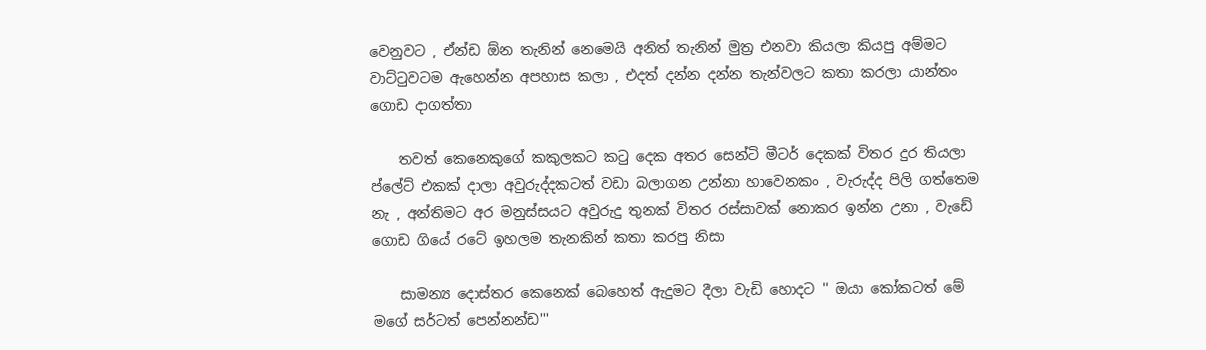වෙනුවට , ඒන්ඩ ඕන තැනින් නෙමෙයි අනිත් තැනින් මුත්‍ර එනවා කියලා කියපු අම්මට වාට්ටුවටම ඇහෙන්න අපහාස කලා , එදත් දන්න දන්න තැන්වලට කතා කරලා යාන්තං ගොඩ දාගත්තා

    තවත් කෙනෙකුගේ කකුලකට කටු දෙක අතර සෙන්ටි මීටර් දෙකක් විතර දුර තියලා ප්ලේට් එකක් දාලා අවුරුද්දකටත් වඩා බලාගන උන්නා හාවෙනකං , වැරුද්ද පිලි ගත්තෙම නැ , අන්තිමට අර මනුස්සයට අවුරුදු තුනක් විතර රස්සාවක් නොකර ඉන්න උනා , වැඩේ ගොඩ ගියේ රටේ ඉහලම තැනකින් කතා කරපු නිසා

    සාමන්‍ය දොස්තර කෙනෙක් බෙහෙත් ඇදුමට දීලා වැඩි හොදට '' ඔයා කෝකටත් මේ මගේ සර්ටත් පෙන්නන්ඩ'''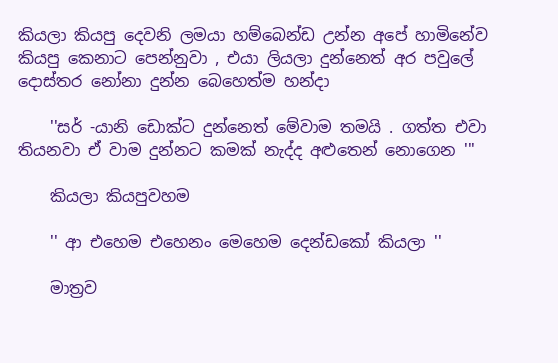කියලා කියපු දෙවනි ලමයා හම්බෙන්ඩ උන්න අපේ හාමිනේව කියපු කෙනාට පෙන්නුවා , එයා ලියලා දුන්නෙත් අර පවුලේ දොස්තර නෝනා දුන්න බෙහෙත්ම හන්දා

    ''සර් -යානි ‍ඩොක්ට දුන්නෙත් මේවාම තමයි . ගත්ත එවා තියනවා ඒ වාම දුන්නට කමක් නැද්ද අළුතෙන් නොගෙන '''

    කියලා කියපුවහම

    '' ආ එහෙම එහෙනං මෙහෙම දෙන්ඩකෝ කියලා ''

    මාත්‍රව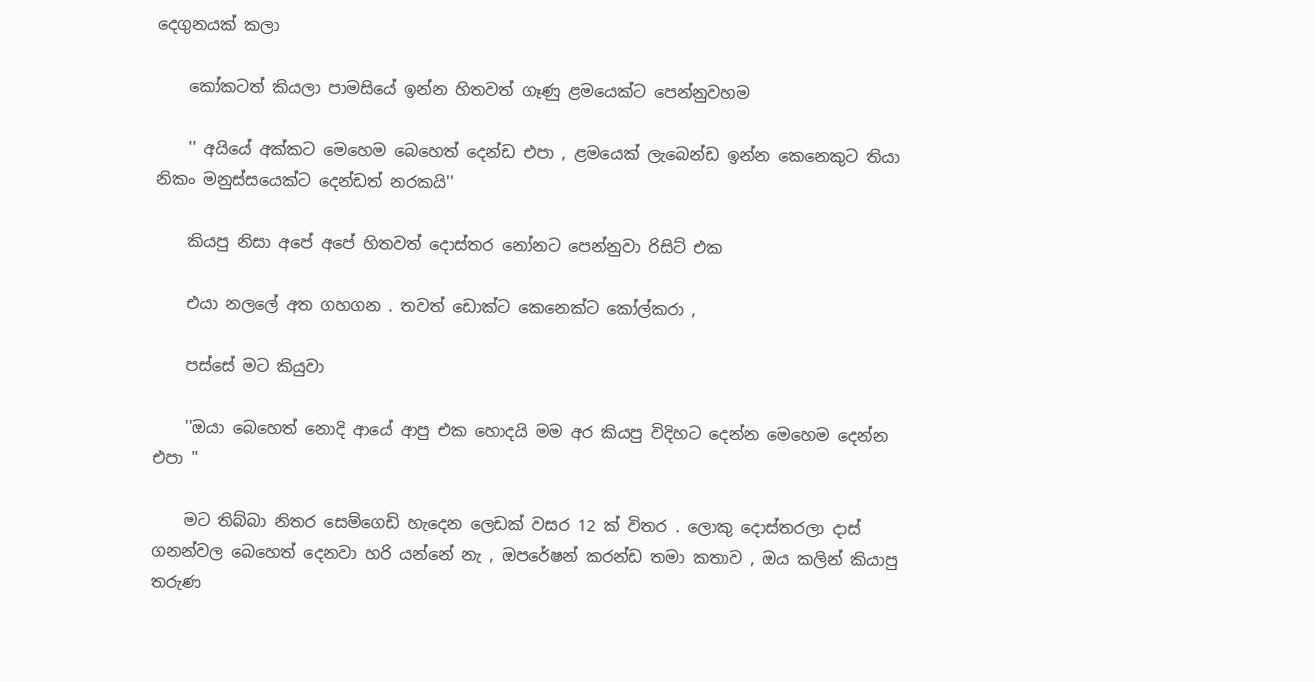දෙගුනයක් කලා

    කෝකටත් කියලා පාමසියේ ඉන්න හිතවත් ගෑණු ළමයෙක්ට පෙන්නුවහම

    '' අයියේ අක්කට මෙහෙම බෙහෙත් දෙන්ඩ එපා , ළමයෙක් ලැබෙන්ඩ ඉන්න කෙනෙකුට තියා නිකං මනුස්සයෙක්ට දෙන්ඩත් නරකයි''

    කියපු නිසා අපේ අපේ හිතවත් දොස්තර නෝනට පෙන්නුවා රිසිට් එක

    එයා නලලේ අත ගහගන . තවත් ඩොක්ට කෙනෙක්‍ට කෝල්කරා ,

    පස්සේ මට කියුවා

    ''ඔයා බෙහෙත් නොදි ආයේ ආපු එක හොදයි මම අර කියපු විදිහට දෙන්න මෙහෙම දෙන්න එපා ''

    මට තිබ්බා නිතර සෙම්ගෙඩි හැදෙන ලෙඩක් වසර 12 ක් විතර . ලොකු දොස්තරලා දාස් ගනන්වල බෙහෙත් දෙනවා හරි යන්නේ නැ , ඔපරේෂන් කරන්ඩ තමා කතාව , ඔය කලින් කියාපු තරුණ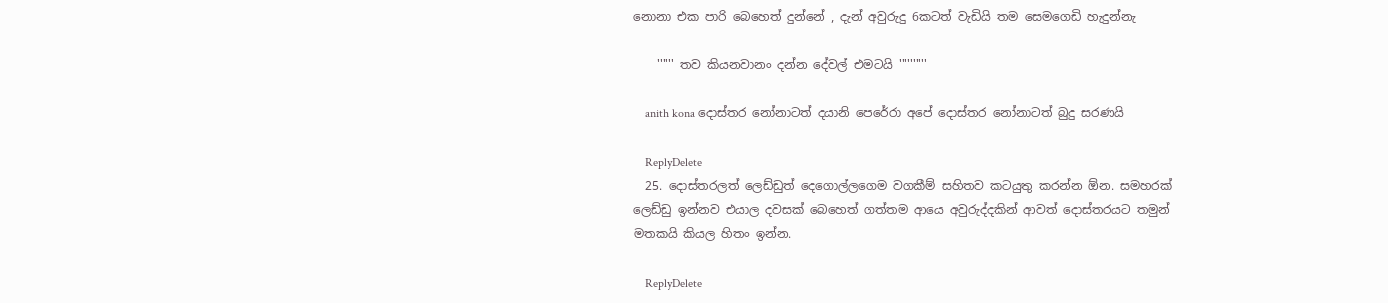නොනා එක පාරි බෙහෙත් දුන්නේ , දැන් අවුරුදු 6කටත් වැඩියි තම සෙමගෙඩි හැදුන්නැ

    '''''' තව කියනවානං දන්න ‍දේවල් එමටයි ''''''''''

    anith kona දොස්තර නෝනාටත් දයානි පෙරේරා අපේ දොස්තර නෝනාටත් බුදු සරණයි

    ReplyDelete
  25. දොස්තරලත් ලෙඩ්ඩුත් දෙගොල්ලගෙම වගකීම් සහිතව කටයුතු කරන්න ඕන. සමහරක් ලෙඩ්ඩු ඉන්නව එයාල දවසක් බෙහෙත් ගත්තම ආයෙ අවුරුද්දකින් ආවත් දොස්තරයට තමුන් මතකයි කියල හිතං ඉන්න.

    ReplyDelete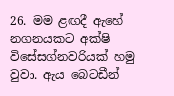26. මම ළඟදී ඇහේ නගනයකට අක්ෂි විසේසග්නවරියක් හමු වුවා. ඇය බෙටඩීන්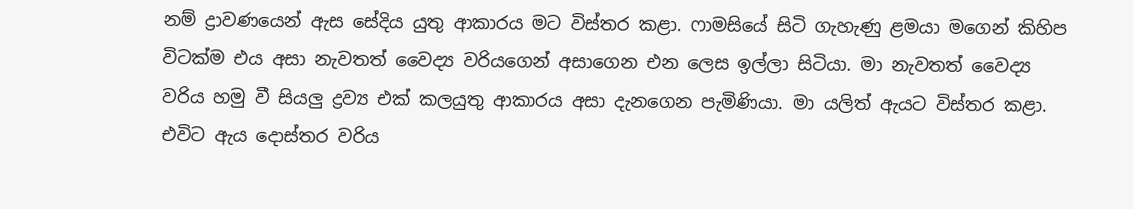නම් ද්‍රාවණයෙන් ඇස සේදිය යුතු ආකාරය මට විස්තර කළා. ෆාමසියේ සිටි ගැහැණු ළමයා මගෙන් කිහිප විටක්ම එය අසා නැවතත් වෛද්‍ය වරියගෙන් අසාගෙන එන ලෙස ඉල්ලා සිටියා. මා නැවතත් වෛද්‍ය වරිය හමු වී සියලු ද්‍රව්‍ය එක් කලයුතු ආකාරය අසා දැනගෙන පැමිණියා. මා යලිත් ඇයට විස්තර කළා. එවිට ඇය දොස්තර වරිය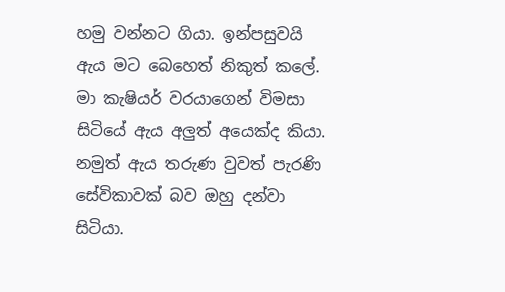හමු වන්නට ගියා. ඉන්පසුවයි ඇය මට බෙහෙත් නිකුත් කලේ. මා කැෂියර් වරයාගෙන් විමසා සිටියේ ඇය අලුත් අයෙක්ද කියා. නමුත් ඇය තරුණ වුවත් පැරණි සේවිකාවක් බව ඔහු දන්වා සිටියා.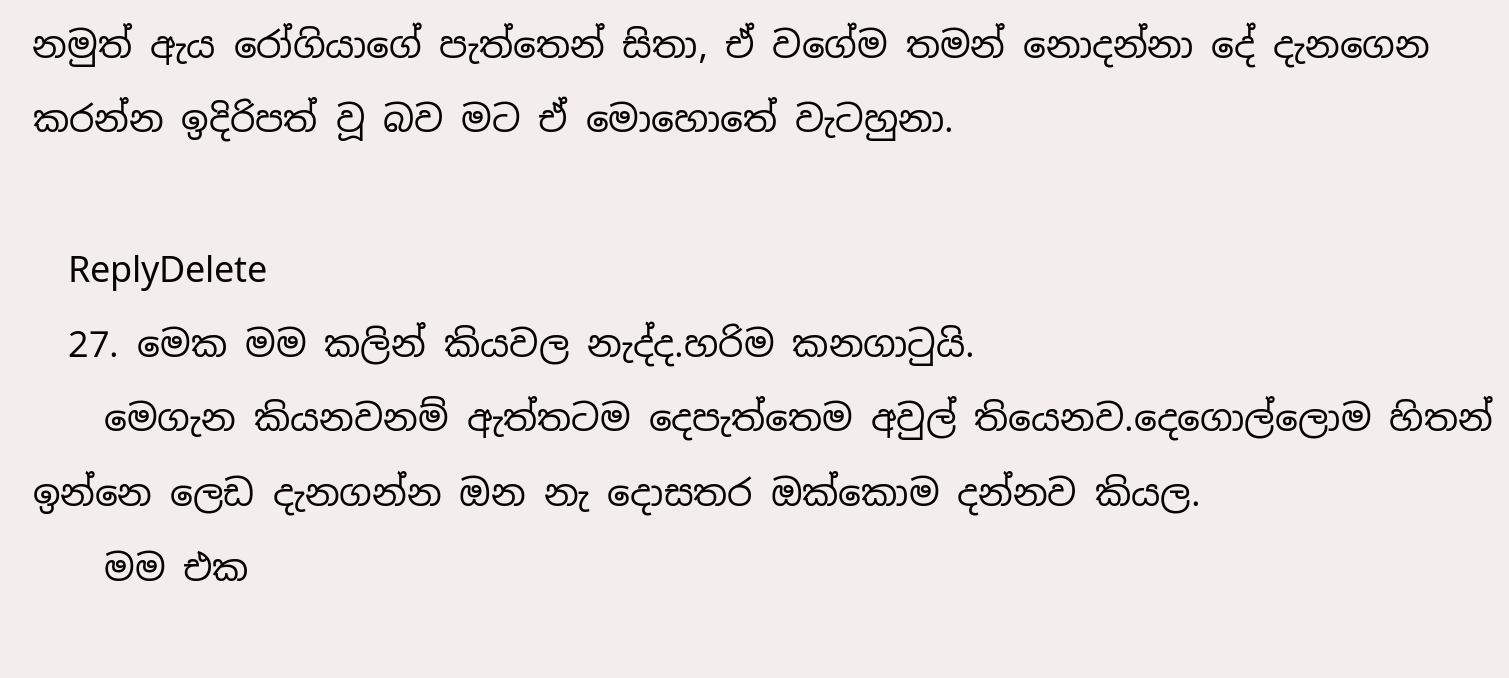නමුත් ඇය රෝගියාගේ පැත්තෙන් සිතා, ඒ වගේම තමන් නොදන්නා දේ දැනගෙන කරන්න ඉදිරිපත් වූ බව මට ඒ මොහොතේ වැටහුනා.

    ReplyDelete
  27. මෙක මම කලින් කියවල නැද්ද.හරිම කනගාටුයි.
    මෙගැන කියනවනම් ඇත්තටම දෙපැත්තෙම අවුල් තියෙනව.දෙගොල්ලොම හිතන් ඉන්නෙ ලෙඩ දැනගන්න ඔන නැ දොසතර ඔක්කොම දන්නව කියල.
    මම එක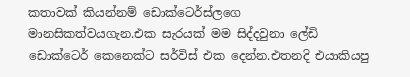කතාවක් කියන්නම් ඩොක්ටෙර්ස්ලගෙ මානසිකත්වයගැන.එක සැරයක් මම සිද්දවුනා ලේඩි ඩොක්ටෙර් කෙනෙක්ට සර්විස් එක දෙන්න.එතනදි එයාකියපු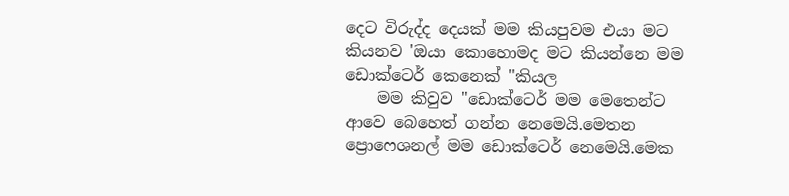දෙට විරුද්ද දෙයක් මම කියපුවම එයා මට කියනව 'ඔයා කොහොමද මට කියන්නෙ මම ඩොක්ටෙර් කෙනෙක් "කියල
    මම කිවුව "ඩොක්ටෙර් මම මෙතෙන්ට ආවෙ බෙහෙත් ගන්න නෙමෙයි.මෙතන ප්‍රොෆෙශනල් මම ඩොක්ටෙර් නෙමෙයි.මෙක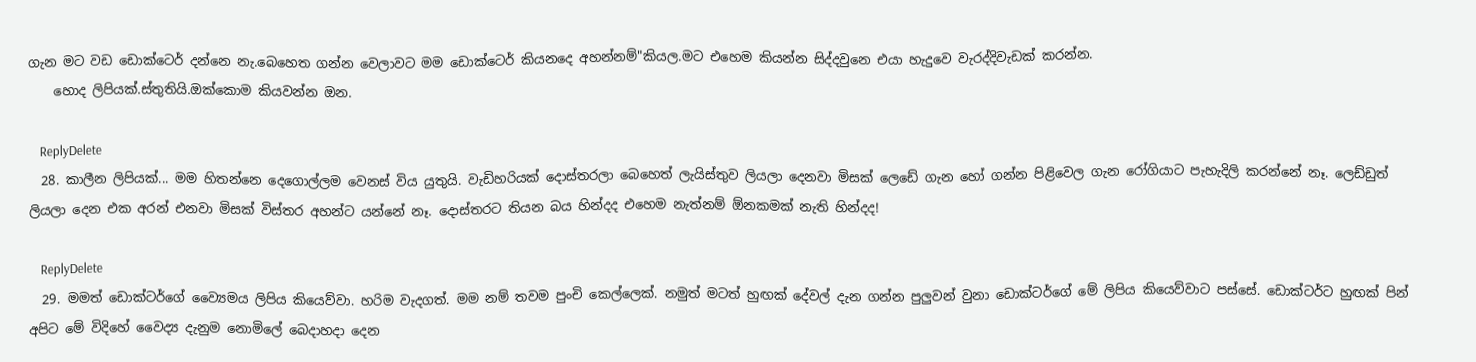ගැන මට වඩ ඩොක්ටෙර් දන්නෙ නැ.බෙහෙත ගන්න වෙලාවට මම ඩොක්ටෙර් කියනදෙ අහන්නම්"කියල.මට එහෙම කියන්න සිද්දවුනෙ එයා හැදුවෙ වැරද්දිවැඩක් කරන්න.
    හොද ලිපියක්.ස්තුතියි.ඔක්කොම කියවන්න ඔන.

    ReplyDelete
  28. කාලීන ලිපියක්... මම හිතන්නෙ දෙගොල්ලම වෙනස් විය යුතුයි. වැඩිහරියක් දොස්තරලා බෙහෙත් ලැයිස්තුව ලියලා දෙනවා මිසක් ලෙඩේ ගැන හෝ ගන්න පිළිවෙල ගැන රෝගියාට පැහැදිලි කරන්නේ නෑ. ලෙඩ්ඩුත් ලියලා දෙන එක අරන් එනවා මිසක් විස්තර අහන්ට යන්නේ නෑ. දොස්තරට තියන බය හින්දද එහෙම නැත්නම් ඕනකමක් නැති හින්දද!

    ReplyDelete
  29. මමත් ඩොක්ටර්ගේ ව්‍යෛමය ලිපිය කියෙව්වා. හරිම වැදගත්. මම නම් තවම පුංචි කෙල්ලෙක්. නමුත් මටත් හුඟක් දේවල් දැන ගන්න පුලුවන් වුනා ඩොක්ටර්ගේ මේ ලිපිය කියෙව්වාට පස්සේ. ඩොක්ටර්ට හුඟක් පින් අපිට මේ විදිහේ වෛද්‍ය දැනුම නොමිලේ බෙදාහදා දෙන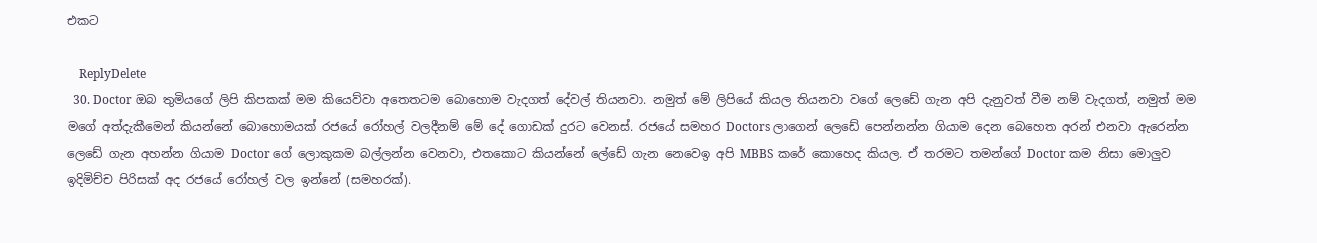එකට

    ReplyDelete
  30. Doctor ඔබ තුමියගේ ලිපි කිපකක් මම කියෙව්වා අතෙතටම බොහොම වැදගත් දේවල් තියනවා. නමුත් මේ ලිපියේ කියල තියනවා වගේ ලෙඩේ ගැන අපි දැනුවත් වීම නම් වැදගත්, නමුත් මම මගේ අත්දැකීමෙන් කියන්නේ බොහොමයක් රජයේ රෝහල් වලදීනම් මේ දේ ගොඩක් දුරට වෙනස්. රජයේ සමහර Doctors ලාගෙන් ලෙඩේ පෙන්නන්න ගියාම දෙන බෙහෙත අරන් එනවා ඇරෙන්න ලෙඩේ ගැන අහන්න ගියාම Doctor ගේ ලොකුකම බල්ලන්න වෙනවා, එතකොට කියන්නේ ලේඩේ ගැන නෙවෙඉ අපි MBBS කරේ කොහෙද කියල. ඒ තරමට තමන්ගේ Doctor කම නිසා මොලුව ඉදිමිච්ච පිරිසක් අද රජයේ රෝහල් වල ඉන්නේ (සමහරක්).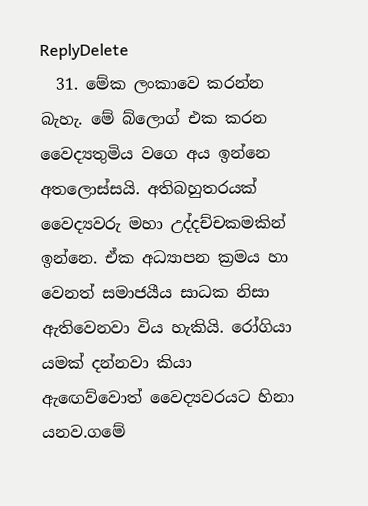ReplyDelete
  31. මේක ලංකාවෙ කරන්න බැහැ. මේ බ්ලොග් එක කරන වෛද්‍යතුමිය වගෙ අය ඉන්නෙ අතලොස්සයි. අතිබහුතරයක් වෛද්‍යවරු මහා උද්දච්චකමකින් ඉන්නෙ. ඒක අධ්‍යාපන ක්‍රමය හා වෙනත් සමාජයීය සාධක නිසා ඇතිවෙනවා විය හැකියි. රෝගියා යමක් දන්නවා කියා ඇඟෙව්වොත් වෛද්‍යවරයට හිනා යනව.ගමේ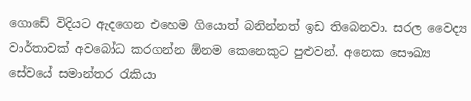ගොඩේ විදියට ඇදගෙන එහෙම ගියොත් බනින්නත් ඉඩ තිබෙනවා. සරල වෛද්‍ය වාර්තාවක් අවබෝධ කරගන්න ඕනම කෙනෙකුට පුළුවන්. අනෙක සෞඛ්‍ය සේවයේ සමාන්තර රැකියා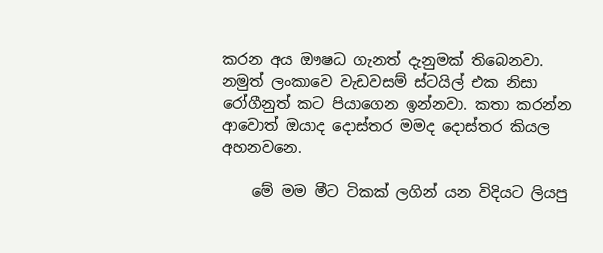කරන අය ඖෂධ ගැනත් දැනුමක් තිබෙනවා. නමුත් ලංකාවෙ වැඩවසම් ස්ටයිල් එක නිසා රෝගීනුත් කට පියාගෙන ඉන්නවා. කතා කරන්න ආවොත් ඔයාද දොස්තර මමද දොස්තර කියල අහනවනෙ.

    මේ මම මීට ටිකක් ලගින් යන විදියට ලියපු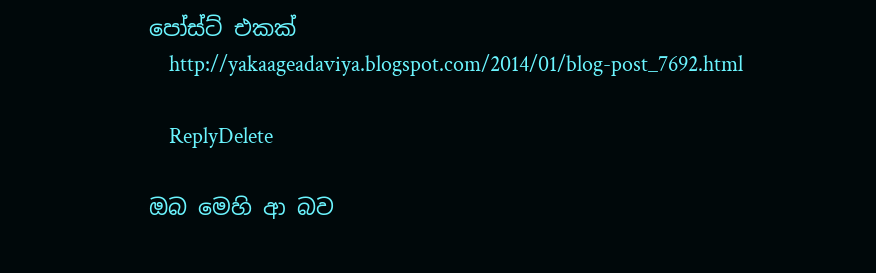පෝස්ට් එකක්
    http://yakaageadaviya.blogspot.com/2014/01/blog-post_7692.html

    ReplyDelete

ඔබ මෙහි ආ බව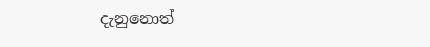දැනුනොත්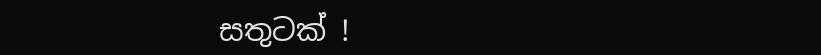සතුටක් !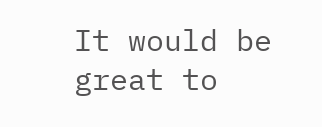It would be great to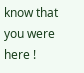know that you were here !